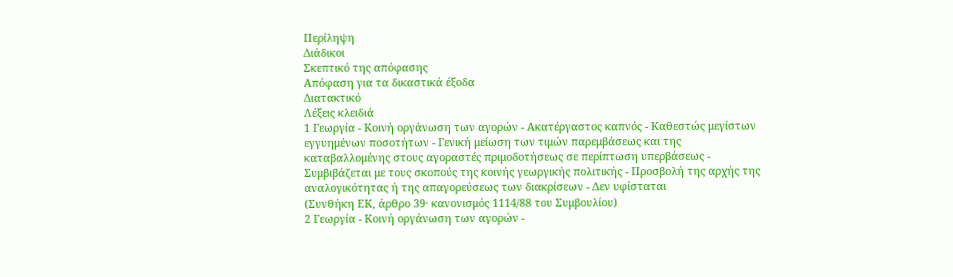Περίληψη
Διάδικοι
Σκεπτικό της απόφασης
Απόφαση για τα δικαστικά έξοδα
Διατακτικό
Λέξεις κλειδιά
1 Γεωργία - Κοινή οργάνωση των αγορών - Ακατέργαστος καπνός - Καθεστώς μεγίστων εγγυημένων ποσοτήτων - Γενική μείωση των τιμών παρεμβάσεως και της καταβαλλομένης στους αγοραστές πριμοδοτήσεως σε περίπτωση υπερβάσεως - Συμβιβάζεται με τους σκοπούς της κοινής γεωργικής πολιτικής - Προσβολή της αρχής της αναλογικότητας ή της απαγορεύσεως των διακρίσεων - Δεν υφίσταται
(Συνθήκη ΕΚ, άρθρο 39· κανονισμός 1114/88 του Συμβουλίου)
2 Γεωργία - Κοινή οργάνωση των αγορών -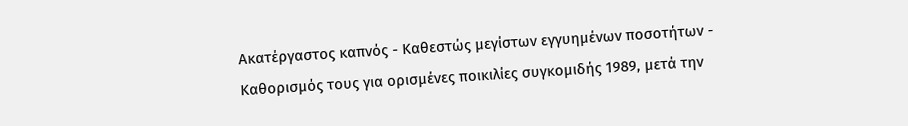Ακατέργαστος καπνός - Καθεστώς μεγίστων εγγυημένων ποσοτήτων - Καθορισμός τους για ορισμένες ποικιλίες συγκομιδής 1989, μετά την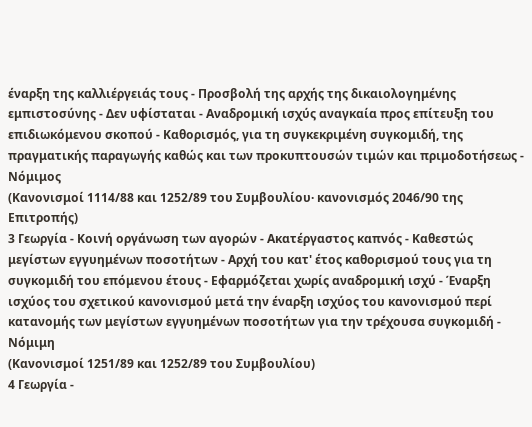έναρξη της καλλιέργειάς τους - Προσβολή της αρχής της δικαιολογημένης εμπιστοσύνης - Δεν υφίσταται - Αναδρομική ισχύς αναγκαία προς επίτευξη του επιδιωκόμενου σκοπού - Καθορισμός, για τη συγκεκριμένη συγκομιδή, της πραγματικής παραγωγής καθώς και των προκυπτουσών τιμών και πριμοδοτήσεως - Νόμιμος
(Κανονισμοί 1114/88 και 1252/89 του Συμβουλίου· κανονισμός 2046/90 της Επιτροπής)
3 Γεωργία - Κοινή οργάνωση των αγορών - Ακατέργαστος καπνός - Καθεστώς μεγίστων εγγυημένων ποσοτήτων - Αρχή του κατ' έτος καθορισμού τους για τη συγκομιδή του επόμενου έτους - Εφαρμόζεται χωρίς αναδρομική ισχύ - Έναρξη ισχύος του σχετικού κανονισμού μετά την έναρξη ισχύος του κανονισμού περί κατανομής των μεγίστων εγγυημένων ποσοτήτων για την τρέχουσα συγκομιδή - Νόμιμη
(Κανονισμοί 1251/89 και 1252/89 του Συμβουλίου)
4 Γεωργία -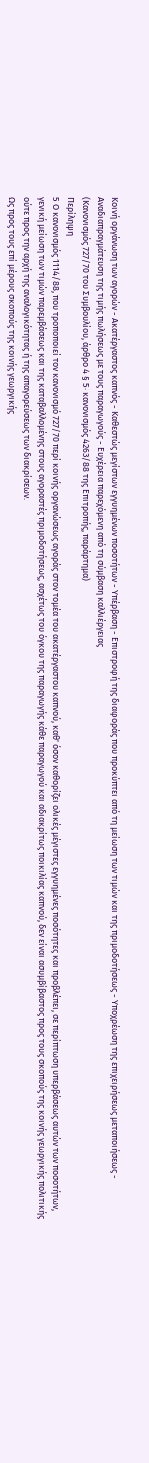Κοινή οργάνωση των αγορών - Ακατέργαστος καπνός - Καθεστώς μεγίστων εγγυημένων ποσοτήτων - Υπέρβαση - Επιστροφή της διαφοράς που προκύπτει από τη μείωση των τιμών και της πριμοδοτήσεως - Υποχρέωση της επιχειρήσεως μεταποιήσεως - Αναδιαπραγμάτευση της τιμής πωλήσεως με τους παραγωγούς - Ευχέρεια παρεχόμενη από τη σύμβαση καλλιέργειας
(Κανονισμός 727/70 του Συμβουλίου, άρθρο 4 § 5· κανονισμός 4263/88 της Επιτροπής, παράρτημα)
Περίληψη
5 Ο κανονισμός 1114/88, που τροποποιεί τον κανονισμό 727/70 περί κοινής οργανώσεως αγοράς στον τομέα του ακατέργαστου καπνού, καθ' όσον καθορίζει ολικές μέγιστες εγγυημένες ποσότητες και προβλέπει, σε περίπτωση υπερβάσεως αυτών των ποσοτήτων, γενική μείωση των τιμών παρεμβάσεως και της καταβαλλομένης στους αγοραστές πριμοδοτήσεως, ασχέτως του όγκου της παραγωγής κάθε παραγωγού και αδιακρίτως ποικιλίας καπνού, δεν είναι ασυμβίβαστος προς τους σκοπούς της κοινής γεωργικής πολιτικής ούτε προς την αρχή της αναλογικότητας ή της απαγορεύσεως των διακρίσεων.
Ως προς τους επί μέρους σκοπούς της κοινής γεωργικής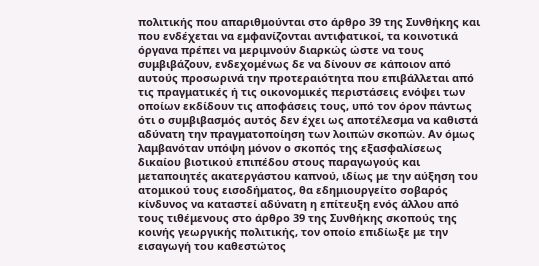πολιτικής που απαριθμούνται στο άρθρο 39 της Συνθήκης και που ενδέχεται να εμφανίζονται αντιφατικοί, τα κοινοτικά όργανα πρέπει να μεριμνούν διαρκώς ώστε να τους συμβιβάζουν, ενδεχομένως δε να δίνουν σε κάποιον από αυτούς προσωρινά την προτεραιότητα που επιβάλλεται από τις πραγματικές ή τις οικονομικές περιστάσεις ενόψει των οποίων εκδίδουν τις αποφάσεις τους, υπό τον όρον πάντως ότι ο συμβιβασμός αυτός δεν έχει ως αποτέλεσμα να καθιστά αδύνατη την πραγματοποίηση των λοιπών σκοπών. Αν όμως λαμβανόταν υπόψη μόνον ο σκοπός της εξασφαλίσεως δικαίου βιοτικού επιπέδου στους παραγωγούς και μεταποιητές ακατεργάστου καπνού, ιδίως με την αύξηση του ατομικού τους εισοδήματος, θα εδημιουργείτο σοβαρός κίνδυνος να καταστεί αδύνατη η επίτευξη ενός άλλου από τους τιθέμενους στο άρθρο 39 της Συνθήκης σκοπούς της κοινής γεωργικής πολιτικής, τον οποίο επιδίωξε με την εισαγωγή του καθεστώτος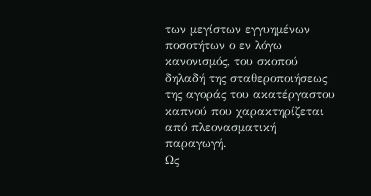των μεγίστων εγγυημένων ποσοτήτων ο εν λόγω κανονισμός, του σκοπού δηλαδή της σταθεροποιήσεως της αγοράς του ακατέργαστου καπνού που χαρακτηρίζεται από πλεονασματική παραγωγή.
Ως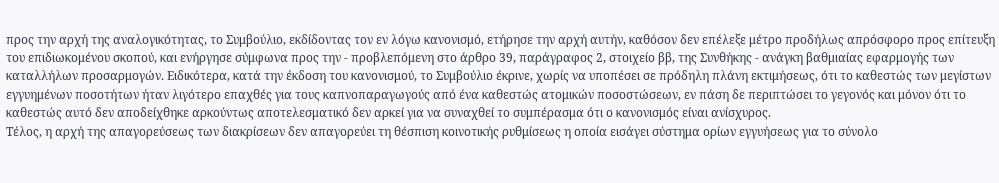προς την αρχή της αναλογικότητας, το Συμβούλιο, εκδίδοντας τον εν λόγω κανονισμό, ετήρησε την αρχή αυτήν, καθόσον δεν επέλεξε μέτρο προδήλως απρόσφορο προς επίτευξη του επιδιωκομένου σκοπού, και ενήργησε σύμφωνα προς την - προβλεπόμενη στο άρθρο 39, παράγραφος 2, στοιχείο ββ, της Συνθήκης - ανάγκη βαθμιαίας εφαρμογής των καταλλήλων προσαρμογών. Ειδικότερα, κατά την έκδοση του κανονισμού, το Συμβούλιο έκρινε, χωρίς να υποπέσει σε πρόδηλη πλάνη εκτιμήσεως, ότι το καθεστώς των μεγίστων εγγυημένων ποσοτήτων ήταν λιγότερο επαχθές για τους καπνοπαραγωγούς από ένα καθεστώς ατομικών ποσοστώσεων, εν πάση δε περιπτώσει το γεγονός και μόνον ότι το καθεστώς αυτό δεν αποδείχθηκε αρκούντως αποτελεσματικό δεν αρκεί για να συναχθεί το συμπέρασμα ότι ο κανονισμός είναι ανίσχυρος.
Τέλος, η αρχή της απαγορεύσεως των διακρίσεων δεν απαγορεύει τη θέσπιση κοινοτικής ρυθμίσεως η οποία εισάγει σύστημα ορίων εγγυήσεως για το σύνολο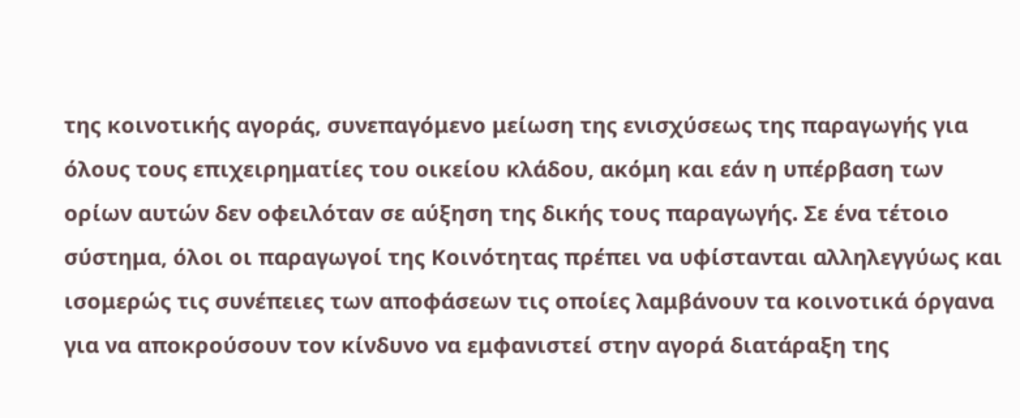της κοινοτικής αγοράς, συνεπαγόμενο μείωση της ενισχύσεως της παραγωγής για όλους τους επιχειρηματίες του οικείου κλάδου, ακόμη και εάν η υπέρβαση των ορίων αυτών δεν οφειλόταν σε αύξηση της δικής τους παραγωγής. Σε ένα τέτοιο σύστημα, όλοι οι παραγωγοί της Κοινότητας πρέπει να υφίστανται αλληλεγγύως και ισομερώς τις συνέπειες των αποφάσεων τις οποίες λαμβάνουν τα κοινοτικά όργανα για να αποκρούσουν τον κίνδυνο να εμφανιστεί στην αγορά διατάραξη της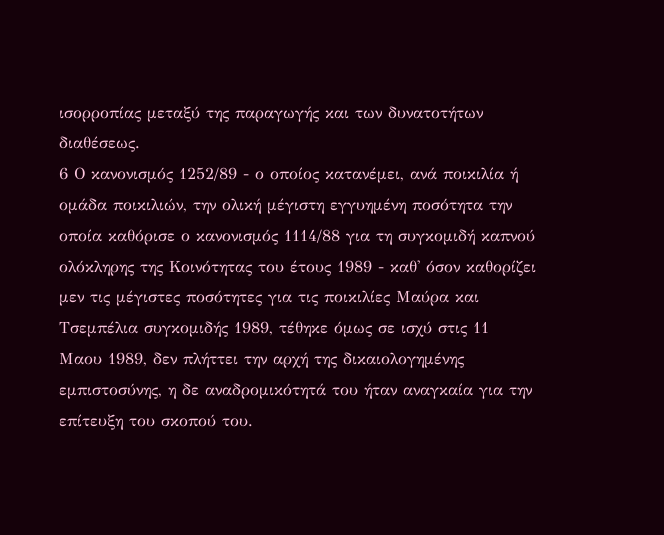ισορροπίας μεταξύ της παραγωγής και των δυνατοτήτων διαθέσεως.
6 Ο κανονισμός 1252/89 - ο οποίος κατανέμει, ανά ποικιλία ή ομάδα ποικιλιών, την ολική μέγιστη εγγυημένη ποσότητα την οποία καθόρισε ο κανονισμός 1114/88 για τη συγκομιδή καπνού ολόκληρης της Κοινότητας του έτους 1989 - καθ' όσον καθορίζει μεν τις μέγιστες ποσότητες για τις ποικιλίες Μαύρα και Τσεμπέλια συγκομιδής 1989, τέθηκε όμως σε ισχύ στις 11 Μαου 1989, δεν πλήττει την αρχή της δικαιολογημένης εμπιστοσύνης, η δε αναδρομικότητά του ήταν αναγκαία για την επίτευξη του σκοπού του.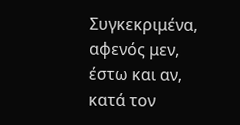Συγκεκριμένα, αφενός μεν, έστω και αν, κατά τον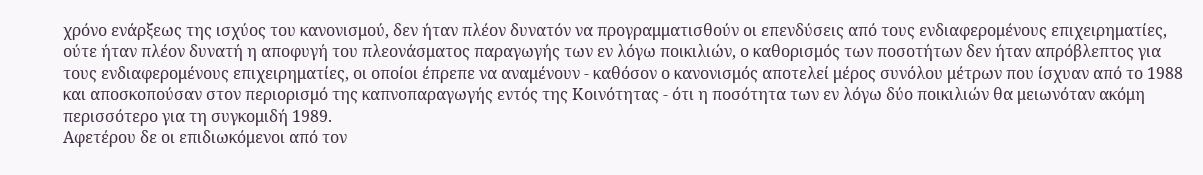χρόνο ενάρξεως της ισχύος του κανονισμού, δεν ήταν πλέον δυνατόν να προγραμματισθούν οι επενδύσεις από τους ενδιαφερομένους επιχειρηματίες, ούτε ήταν πλέον δυνατή η αποφυγή του πλεονάσματος παραγωγής των εν λόγω ποικιλιών, ο καθορισμός των ποσοτήτων δεν ήταν απρόβλεπτος για τους ενδιαφερομένους επιχειρηματίες, οι οποίοι έπρεπε να αναμένουν - καθόσον ο κανονισμός αποτελεί μέρος συνόλου μέτρων που ίσχυαν από το 1988 και αποσκοπούσαν στον περιορισμό της καπνοπαραγωγής εντός της Κοινότητας - ότι η ποσότητα των εν λόγω δύο ποικιλιών θα μειωνόταν ακόμη περισσότερο για τη συγκομιδή 1989.
Αφετέρου δε οι επιδιωκόμενοι από τον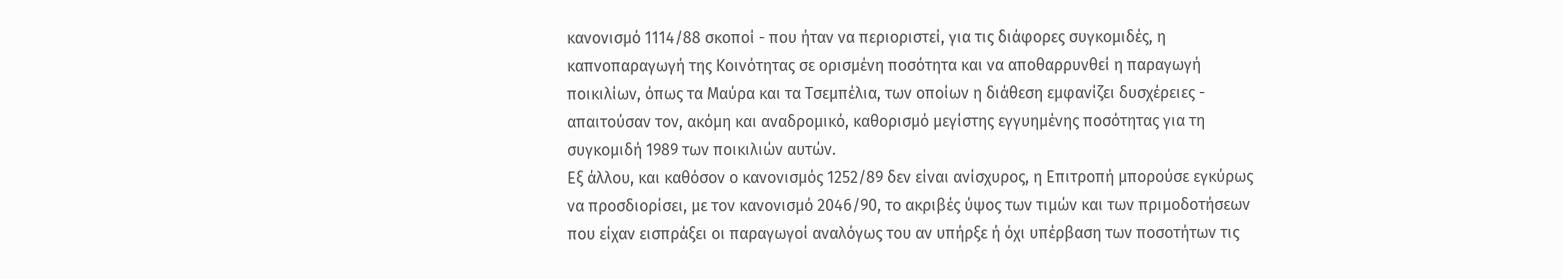κανονισμό 1114/88 σκοποί - που ήταν να περιοριστεί, για τις διάφορες συγκομιδές, η καπνοπαραγωγή της Κοινότητας σε ορισμένη ποσότητα και να αποθαρρυνθεί η παραγωγή ποικιλίων, όπως τα Μαύρα και τα Τσεμπέλια, των οποίων η διάθεση εμφανίζει δυσχέρειες - απαιτούσαν τον, ακόμη και αναδρομικό, καθορισμό μεγίστης εγγυημένης ποσότητας για τη συγκομιδή 1989 των ποικιλιών αυτών.
Εξ άλλου, και καθόσον ο κανονισμός 1252/89 δεν είναι ανίσχυρος, η Επιτροπή μπορούσε εγκύρως να προσδιορίσει, με τον κανονισμό 2046/90, το ακριβές ύψος των τιμών και των πριμοδοτήσεων που είχαν εισπράξει οι παραγωγοί αναλόγως του αν υπήρξε ή όχι υπέρβαση των ποσοτήτων τις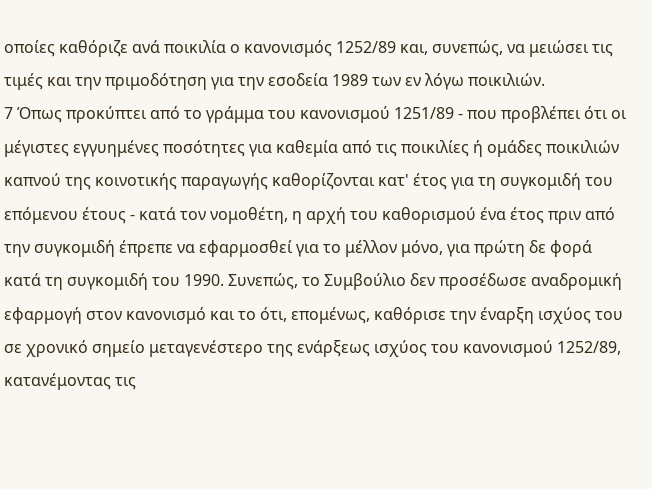οποίες καθόριζε ανά ποικιλία ο κανονισμός 1252/89 και, συνεπώς, να μειώσει τις τιμές και την πριμοδότηση για την εσοδεία 1989 των εν λόγω ποικιλιών.
7 Όπως προκύπτει από το γράμμα του κανονισμού 1251/89 - που προβλέπει ότι οι μέγιστες εγγυημένες ποσότητες για καθεμία από τις ποικιλίες ή ομάδες ποικιλιών καπνού της κοινοτικής παραγωγής καθορίζονται κατ' έτος για τη συγκομιδή του επόμενου έτους - κατά τον νομοθέτη, η αρχή του καθορισμού ένα έτος πριν από την συγκομιδή έπρεπε να εφαρμοσθεί για το μέλλον μόνο, για πρώτη δε φορά κατά τη συγκομιδή του 1990. Συνεπώς, το Συμβούλιο δεν προσέδωσε αναδρομική εφαρμογή στον κανονισμό και το ότι, επομένως, καθόρισε την έναρξη ισχύος του σε χρονικό σημείο μεταγενέστερο της ενάρξεως ισχύος του κανονισμού 1252/89, κατανέμοντας τις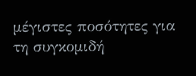μέγιστες ποσότητες για τη συγκομιδή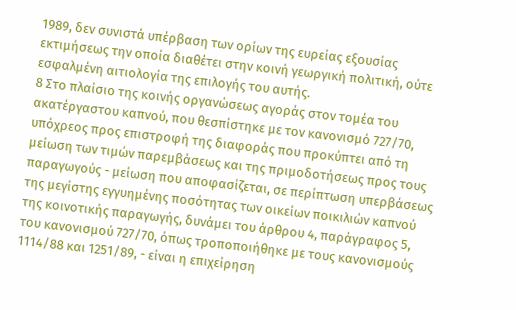1989, δεν συνιστά υπέρβαση των ορίων της ευρείας εξουσίας εκτιμήσεως την οποία διαθέτει στην κοινή γεωργική πολιτική, ούτε εσφαλμένη αιτιολογία της επιλογής του αυτής.
8 Στο πλαίσιο της κοινής οργανώσεως αγοράς στον τομέα του ακατέργαστου καπνού, που θεσπίστηκε με τον κανονισμό 727/70, υπόχρεος προς επιστροφή της διαφοράς που προκύπτει από τη μείωση των τιμών παρεμβάσεως και της πριμοδοτήσεως προς τους παραγωγούς - μείωση που αποφασίζεται, σε περίπτωση υπερβάσεως της μεγίστης εγγυημένης ποσότητας των οικείων ποικιλιών καπνού της κοινοτικής παραγωγής, δυνάμει του άρθρου 4, παράγραφος 5, του κανονισμού 727/70, όπως τροποποιήθηκε με τους κανονισμούς 1114/88 και 1251/89, - είναι η επιχείρηση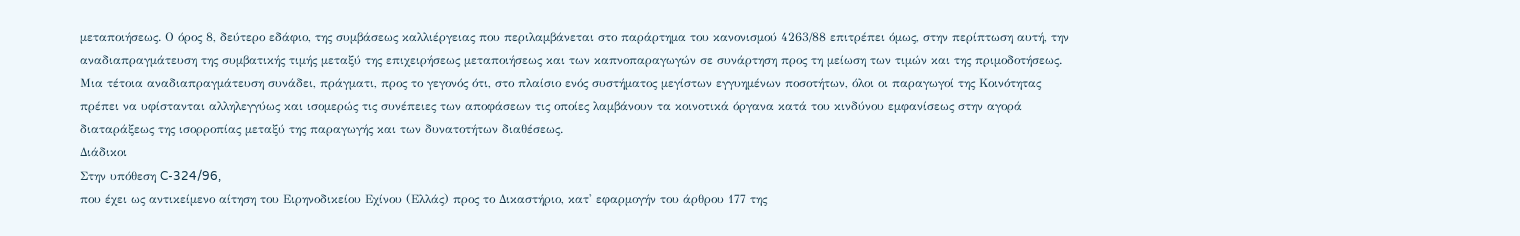μεταποιήσεως. Ο όρος 8, δεύτερο εδάφιο, της συμβάσεως καλλιέργειας που περιλαμβάνεται στο παράρτημα του κανονισμού 4263/88 επιτρέπει όμως, στην περίπτωση αυτή, την αναδιαπραγμάτευση της συμβατικής τιμής μεταξύ της επιχειρήσεως μεταποιήσεως και των καπνοπαραγωγών σε συνάρτηση προς τη μείωση των τιμών και της πριμοδοτήσεως. Μια τέτοια αναδιαπραγμάτευση συνάδει, πράγματι, προς το γεγονός ότι, στο πλαίσιο ενός συστήματος μεγίστων εγγυημένων ποσοτήτων, όλοι οι παραγωγοί της Κοινότητας πρέπει να υφίστανται αλληλεγγύως και ισομερώς τις συνέπειες των αποφάσεων τις οποίες λαμβάνουν τα κοινοτικά όργανα κατά του κινδύνου εμφανίσεως στην αγορά διαταράξεως της ισορροπίας μεταξύ της παραγωγής και των δυνατοτήτων διαθέσεως.
Διάδικοι
Στην υπόθεση C-324/96,
που έχει ως αντικείμενο αίτηση του Ειρηνοδικείου Εχίνου (Ελλάς) προς το Δικαστήριο, κατ' εφαρμογήν του άρθρου 177 της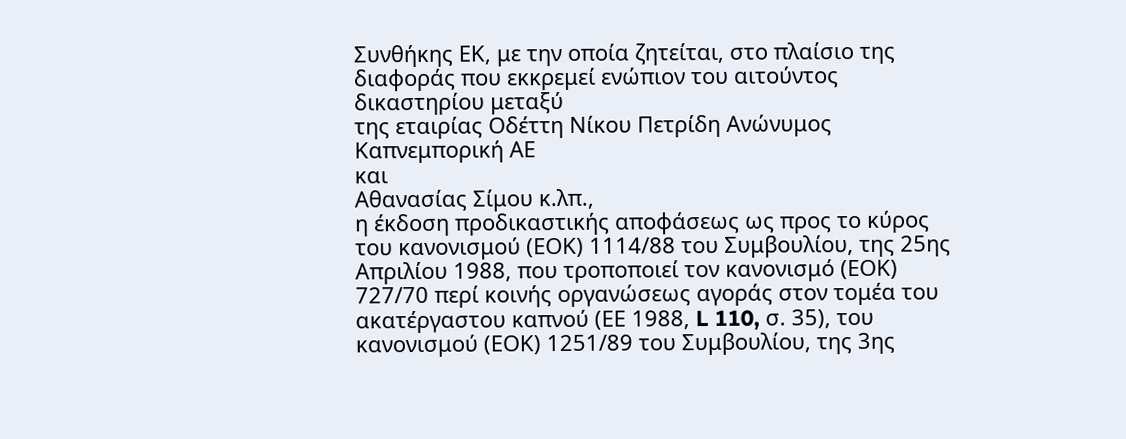Συνθήκης ΕΚ, με την οποία ζητείται, στο πλαίσιο της διαφοράς που εκκρεμεί ενώπιον του αιτούντος δικαστηρίου μεταξύ
της εταιρίας Οδέττη Νίκου Πετρίδη Ανώνυμος Καπνεμπορική ΑΕ
και
Αθανασίας Σίμου κ.λπ.,
η έκδοση προδικαστικής αποφάσεως ως προς το κύρος του κανονισμού (ΕΟΚ) 1114/88 του Συμβουλίου, της 25ης Απριλίου 1988, που τροποποιεί τον κανονισμό (ΕΟΚ) 727/70 περί κοινής οργανώσεως αγοράς στον τομέα του ακατέργαστου καπνού (ΕΕ 1988, L 110, σ. 35), του κανονισμού (ΕΟΚ) 1251/89 του Συμβουλίου, της 3ης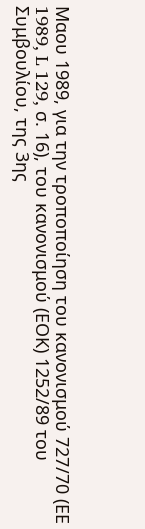Μαου 1989, για την τροποποίηση του κανονισμού 727/70 (ΕΕ 1989, L 129, σ. 16), του κανονισμού (ΕΟΚ) 1252/89 του Συμβουλίου, της 3ης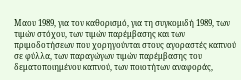Μαου 1989, για τον καθορισμό, για τη συγκομιδή 1989, των τιμών στόχου, των τιμών παρέμβασης και των πριμοδοτήσεων που χορηγούνται στους αγοραστές καπνού σε φύλλα, των παραγώγων τιμών παρέμβασης του δεματοποιημένου καπνού, των ποιοτήτων αναφοράς,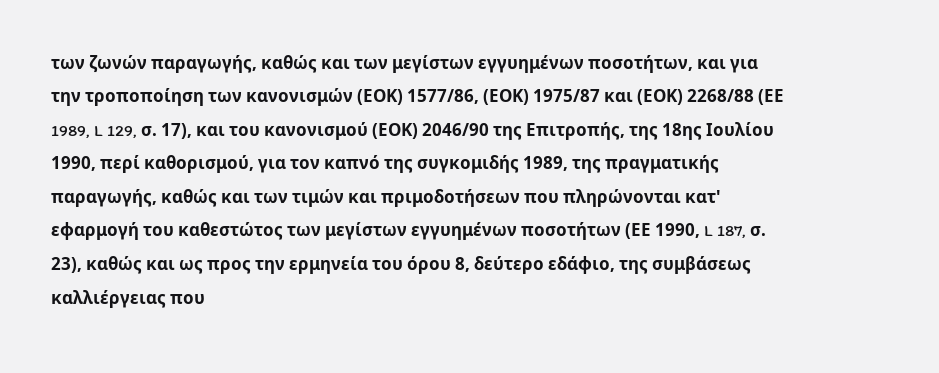των ζωνών παραγωγής, καθώς και των μεγίστων εγγυημένων ποσοτήτων, και για την τροποποίηση των κανονισμών (ΕΟΚ) 1577/86, (ΕΟΚ) 1975/87 και (ΕΟΚ) 2268/88 (ΕΕ 1989, L 129, σ. 17), και του κανονισμού (ΕΟΚ) 2046/90 της Επιτροπής, της 18ης Ιουλίου 1990, περί καθορισμού, για τον καπνό της συγκομιδής 1989, της πραγματικής παραγωγής, καθώς και των τιμών και πριμοδοτήσεων που πληρώνονται κατ' εφαρμογή του καθεστώτος των μεγίστων εγγυημένων ποσοτήτων (ΕΕ 1990, L 187, σ. 23), καθώς και ως προς την ερμηνεία του όρου 8, δεύτερο εδάφιο, της συμβάσεως καλλιέργειας που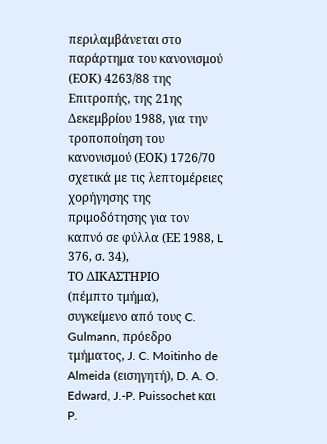περιλαμβάνεται στο παράρτημα του κανονισμού (ΕΟΚ) 4263/88 της Επιτροπής, της 21ης Δεκεμβρίου 1988, για την τροποποίηση του κανονισμού (ΕΟΚ) 1726/70 σχετικά με τις λεπτομέρειες χορήγησης της πριμοδότησης για τον καπνό σε φύλλα (ΕΕ 1988, L 376, σ. 34),
ΤΟ ΔΙΚΑΣΤΗΡΙΟ
(πέμπτο τμήμα),
συγκείμενο από τους C. Gulmann, πρόεδρο τμήματος, J. C. Moitinho de Almeida (εισηγητή), D. A. O. Edward, J.-P. Puissochet και P.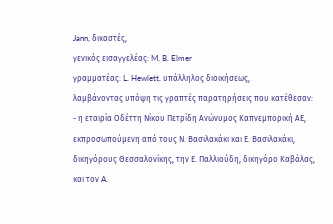Jann, δικαστές,
γενικός εισαγγελέας: M. B. Elmer
γραμματέας: L. Hewlett, υπάλληλος διοικήσεως,
λαμβάνοντας υπόψη τις γραπτές παρατηρήσεις που κατέθεσαν:
- η εταιρία Οδέττη Νίκου Πετρίδη Ανώνυμος Καπνεμπορική ΑΕ, εκπροσωπούμενη από τους Ν. Βασιλακάκι και Ε. Βασιλακάκι, δικηγόρους Θεσσαλονίκης, την Ε. Παλλιούδη, δικηγόρο Καβάλας, και τον A.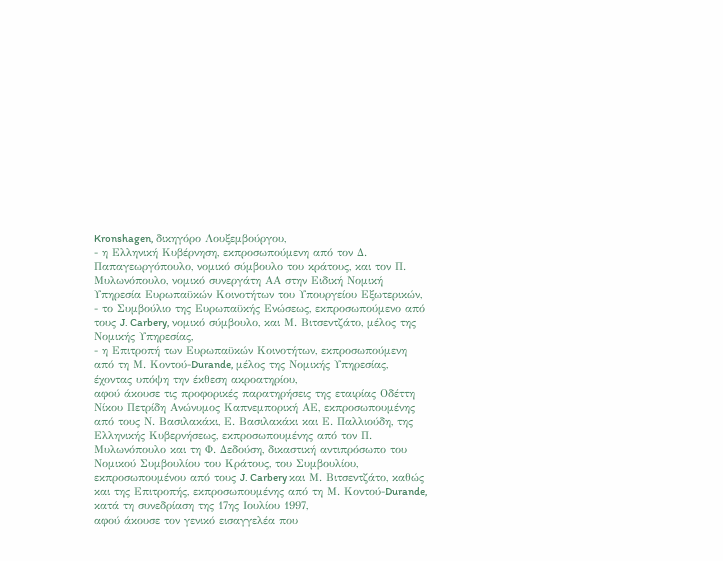Kronshagen, δικηγόρο Λουξεμβούργου,
- η Ελληνική Κυβέρνηση, εκπροσωπούμενη από τον Δ. Παπαγεωργόπουλο, νομικό σύμβουλο του κράτους, και τον Π. Μυλωνόπουλο, νομικό συνεργάτη ΑΑ στην Ειδική Νομική Υπηρεσία Ευρωπαϋκών Κοινοτήτων του Υπουργείου Εξωτερικών,
- το Συμβούλιο της Ευρωπαϋκής Ενώσεως, εκπροσωπούμενο από τους J. Carbery, νομικό σύμβουλο, και Μ. Βιτσεντζάτο, μέλος της Νομικής Υπηρεσίας,
- η Επιτροπή των Ευρωπαϋκών Κοινοτήτων, εκπροσωπούμενη από τη Μ. Κοντού-Durande, μέλος της Νομικής Υπηρεσίας,
έχοντας υπόψη την έκθεση ακροατηρίου,
αφού άκουσε τις προφορικές παρατηρήσεις της εταιρίας Οδέττη Νίκου Πετρίδη Ανώνυμος Καπνεμπορική ΑΕ, εκπροσωπουμένης από τους Ν. Βασιλακάκι, Ε. Βασιλακάκι και Ε. Παλλιούδη, της Ελληνικής Κυβερνήσεως, εκπροσωπουμένης από τον Π. Μυλωνόπουλο και τη Φ. Δεδούση, δικαστική αντιπρόσωπο του Νομικού Συμβουλίου του Κράτους, του Συμβουλίου, εκπροσωπουμένου από τους J. Carbery και Μ. Βιτσεντζάτο, καθώς και της Επιτροπής, εκπροσωπουμένης από τη Μ. Κοντού-Durande, κατά τη συνεδρίαση της 17ης Ιουλίου 1997,
αφού άκουσε τον γενικό εισαγγελέα που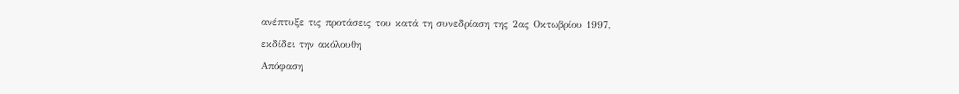ανέπτυξε τις προτάσεις του κατά τη συνεδρίαση της 2ας Οκτωβρίου 1997,
εκδίδει την ακόλουθη
Απόφαση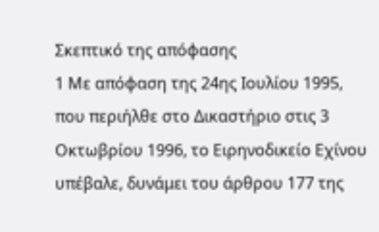Σκεπτικό της απόφασης
1 Με απόφαση της 24ης Ιουλίου 1995, που περιήλθε στο Δικαστήριο στις 3 Οκτωβρίου 1996, το Ειρηνοδικείο Εχίνου υπέβαλε, δυνάμει του άρθρου 177 της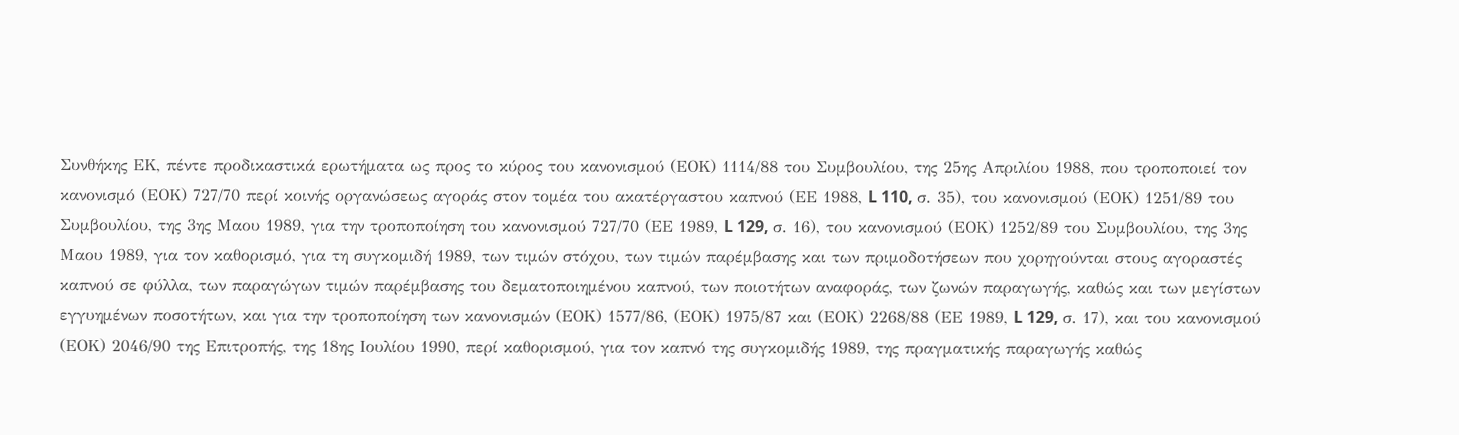Συνθήκης ΕΚ, πέντε προδικαστικά ερωτήματα ως προς το κύρος του κανονισμού (ΕΟΚ) 1114/88 του Συμβουλίου, της 25ης Απριλίου 1988, που τροποποιεί τον κανονισμό (ΕΟΚ) 727/70 περί κοινής οργανώσεως αγοράς στον τομέα του ακατέργαστου καπνού (ΕΕ 1988, L 110, σ. 35), του κανονισμού (ΕΟΚ) 1251/89 του Συμβουλίου, της 3ης Μαου 1989, για την τροποποίηση του κανονισμού 727/70 (ΕΕ 1989, L 129, σ. 16), του κανονισμού (ΕΟΚ) 1252/89 του Συμβουλίου, της 3ης Μαου 1989, για τον καθορισμό, για τη συγκομιδή 1989, των τιμών στόχου, των τιμών παρέμβασης και των πριμοδοτήσεων που χορηγούνται στους αγοραστές καπνού σε φύλλα, των παραγώγων τιμών παρέμβασης του δεματοποιημένου καπνού, των ποιοτήτων αναφοράς, των ζωνών παραγωγής, καθώς και των μεγίστων εγγυημένων ποσοτήτων, και για την τροποποίηση των κανονισμών (ΕΟΚ) 1577/86, (ΕΟΚ) 1975/87 και (ΕΟΚ) 2268/88 (ΕΕ 1989, L 129, σ. 17), και του κανονισμού (ΕΟΚ) 2046/90 της Επιτροπής, της 18ης Ιουλίου 1990, περί καθορισμού, για τον καπνό της συγκομιδής 1989, της πραγματικής παραγωγής καθώς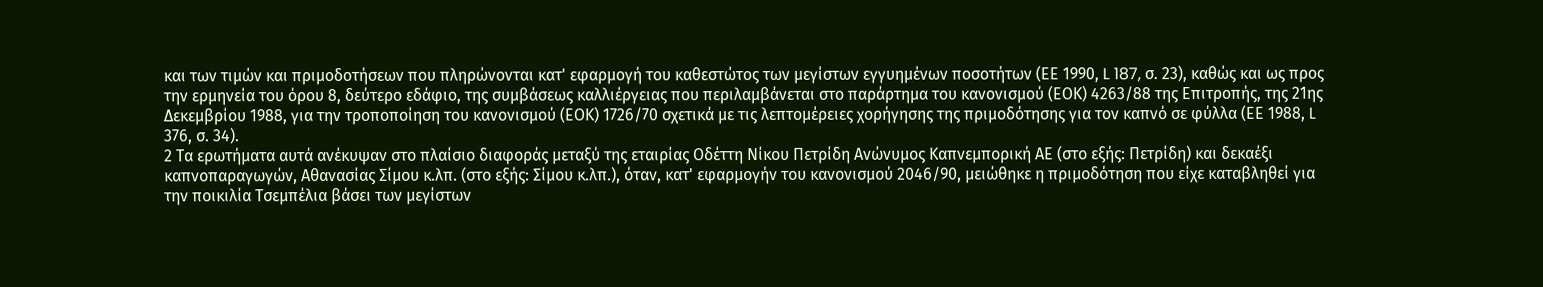και των τιμών και πριμοδοτήσεων που πληρώνονται κατ' εφαρμογή του καθεστώτος των μεγίστων εγγυημένων ποσοτήτων (ΕΕ 1990, L 187, σ. 23), καθώς και ως προς την ερμηνεία του όρου 8, δεύτερο εδάφιο, της συμβάσεως καλλιέργειας που περιλαμβάνεται στο παράρτημα του κανονισμού (ΕΟΚ) 4263/88 της Επιτροπής, της 21ης Δεκεμβρίου 1988, για την τροποποίηση του κανονισμού (ΕΟΚ) 1726/70 σχετικά με τις λεπτομέρειες χορήγησης της πριμοδότησης για τον καπνό σε φύλλα (ΕΕ 1988, L 376, σ. 34).
2 Τα ερωτήματα αυτά ανέκυψαν στο πλαίσιο διαφοράς μεταξύ της εταιρίας Οδέττη Νίκου Πετρίδη Ανώνυμος Καπνεμπορική ΑΕ (στο εξής: Πετρίδη) και δεκαέξι καπνοπαραγωγών, Αθανασίας Σίμου κ.λπ. (στο εξής: Σίμου κ.λπ.), όταν, κατ' εφαρμογήν του κανονισμού 2046/90, μειώθηκε η πριμοδότηση που είχε καταβληθεί για την ποικιλία Τσεμπέλια βάσει των μεγίστων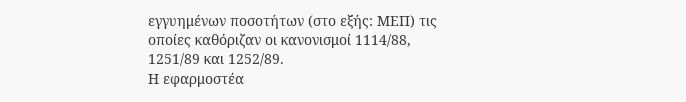εγγυημένων ποσοτήτων (στο εξής: ΜΕΠ) τις οποίες καθόριζαν οι κανονισμοί 1114/88, 1251/89 και 1252/89.
Η εφαρμοστέα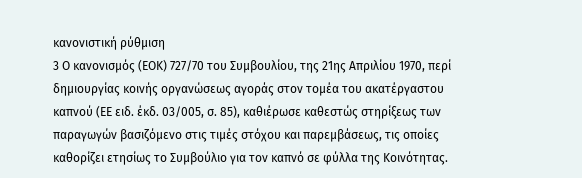κανονιστική ρύθμιση
3 Ο κανονισμός (ΕΟΚ) 727/70 του Συμβουλίου, της 21ης Απριλίου 1970, περί δημιουργίας κοινής οργανώσεως αγοράς στον τομέα του ακατέργαστου καπνού (ΕΕ ειδ. έκδ. 03/005, σ. 85), καθιέρωσε καθεστώς στηρίξεως των παραγωγών βασιζόμενο στις τιμές στόχου και παρεμβάσεως, τις οποίες καθορίζει ετησίως το Συμβούλιο για τον καπνό σε φύλλα της Κοινότητας.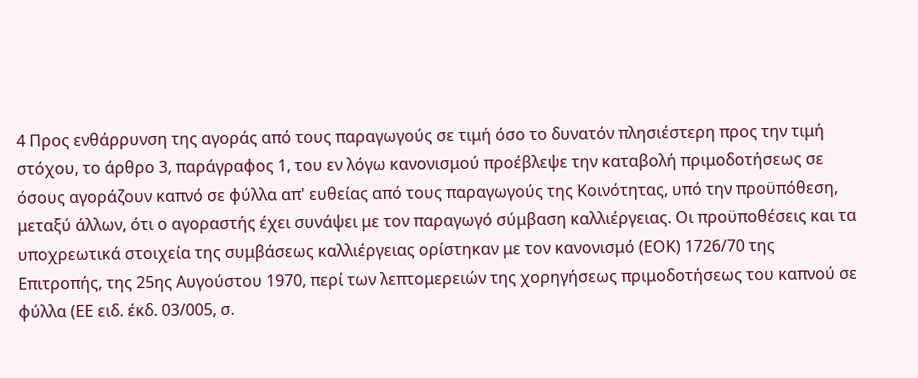4 Προς ενθάρρυνση της αγοράς από τους παραγωγούς σε τιμή όσο το δυνατόν πλησιέστερη προς την τιμή στόχου, το άρθρο 3, παράγραφος 1, του εν λόγω κανονισμού προέβλεψε την καταβολή πριμοδοτήσεως σε όσους αγοράζουν καπνό σε φύλλα απ' ευθείας από τους παραγωγούς της Κοινότητας, υπό την προϋπόθεση, μεταξύ άλλων, ότι ο αγοραστής έχει συνάψει με τον παραγωγό σύμβαση καλλιέργειας. Οι προϋποθέσεις και τα υποχρεωτικά στοιχεία της συμβάσεως καλλιέργειας ορίστηκαν με τον κανονισμό (ΕΟΚ) 1726/70 της Επιτροπής, της 25ης Αυγούστου 1970, περί των λεπτομερειών της χορηγήσεως πριμοδοτήσεως του καπνού σε φύλλα (ΕΕ ειδ. έκδ. 03/005, σ.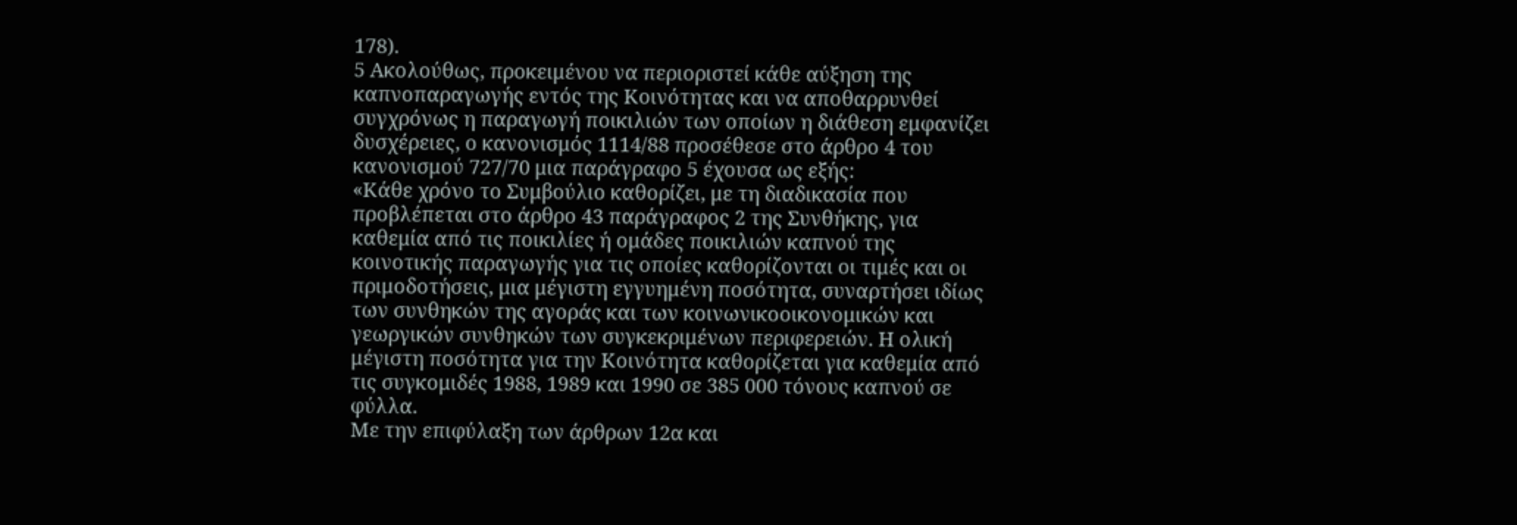178).
5 Ακολούθως, προκειμένου να περιοριστεί κάθε αύξηση της καπνοπαραγωγής εντός της Κοινότητας και να αποθαρρυνθεί συγχρόνως η παραγωγή ποικιλιών των οποίων η διάθεση εμφανίζει δυσχέρειες, ο κανονισμός 1114/88 προσέθεσε στο άρθρο 4 του κανονισμού 727/70 μια παράγραφο 5 έχουσα ως εξής:
«Κάθε χρόνο το Συμβούλιο καθορίζει, με τη διαδικασία που προβλέπεται στο άρθρο 43 παράγραφος 2 της Συνθήκης, για καθεμία από τις ποικιλίες ή ομάδες ποικιλιών καπνού της κοινοτικής παραγωγής για τις οποίες καθορίζονται οι τιμές και οι πριμοδοτήσεις, μια μέγιστη εγγυημένη ποσότητα, συναρτήσει ιδίως των συνθηκών της αγοράς και των κοινωνικοοικονομικών και γεωργικών συνθηκών των συγκεκριμένων περιφερειών. Η ολική μέγιστη ποσότητα για την Κοινότητα καθορίζεται για καθεμία από τις συγκομιδές 1988, 1989 και 1990 σε 385 000 τόνους καπνού σε φύλλα.
Με την επιφύλαξη των άρθρων 12α και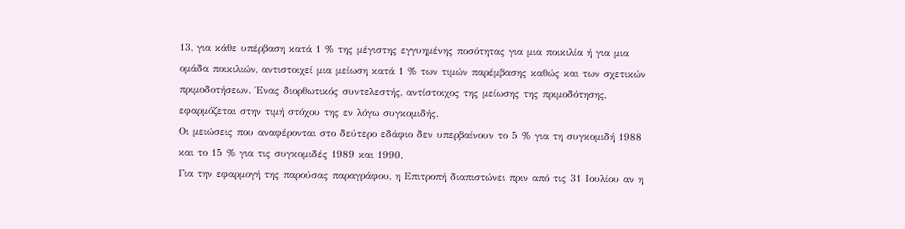13, για κάθε υπέρβαση κατά 1 % της μέγιστης εγγυημένης ποσότητας για μια ποικιλία ή για μια ομάδα ποικιλιών, αντιστοιχεί μια μείωση κατά 1 % των τιμών παρέμβασης καθώς και των σχετικών πριμοδοτήσεων. Ένας διορθωτικός συντελεστής, αντίστοιχος της μείωσης της πριμοδότησης, εφαρμόζεται στην τιμή στόχου της εν λόγω συγκομιδής.
Οι μειώσεις που αναφέρονται στο δεύτερο εδάφιο δεν υπερβαίνουν το 5 % για τη συγκομιδή 1988 και το 15 % για τις συγκομιδές 1989 και 1990.
Για την εφαρμογή της παρούσας παραγράφου, η Επιτροπή διαπιστώνει πριν από τις 31 Ιουλίου αν η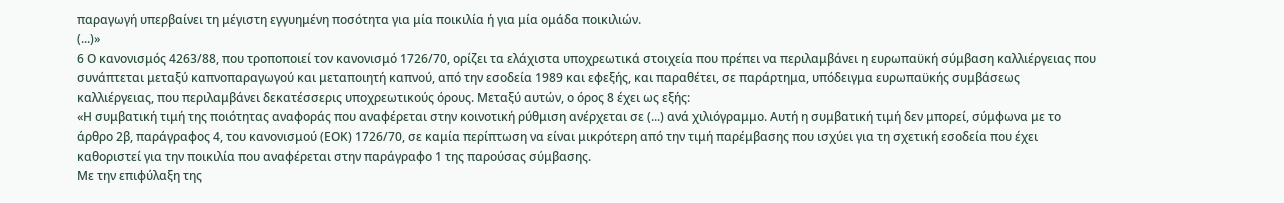παραγωγή υπερβαίνει τη μέγιστη εγγυημένη ποσότητα για μία ποικιλία ή για μία ομάδα ποικιλιών.
(...)»
6 Ο κανονισμός 4263/88, που τροποποιεί τον κανονισμό 1726/70, ορίζει τα ελάχιστα υποχρεωτικά στοιχεία που πρέπει να περιλαμβάνει η ευρωπαϋκή σύμβαση καλλιέργειας που συνάπτεται μεταξύ καπνοπαραγωγού και μεταποιητή καπνού, από την εσοδεία 1989 και εφεξής, και παραθέτει, σε παράρτημα, υπόδειγμα ευρωπαϋκής συμβάσεως καλλιέργειας, που περιλαμβάνει δεκατέσσερις υποχρεωτικούς όρους. Μεταξύ αυτών, ο όρος 8 έχει ως εξής:
«Η συμβατική τιμή της ποιότητας αναφοράς που αναφέρεται στην κοινοτική ρύθμιση ανέρχεται σε (...) ανά χιλιόγραμμο. Αυτή η συμβατική τιμή δεν μπορεί, σύμφωνα με το άρθρο 2β, παράγραφος 4, του κανονισμού (ΕΟΚ) 1726/70, σε καμία περίπτωση να είναι μικρότερη από την τιμή παρέμβασης που ισχύει για τη σχετική εσοδεία που έχει καθοριστεί για την ποικιλία που αναφέρεται στην παράγραφο 1 της παρούσας σύμβασης.
Με την επιφύλαξη της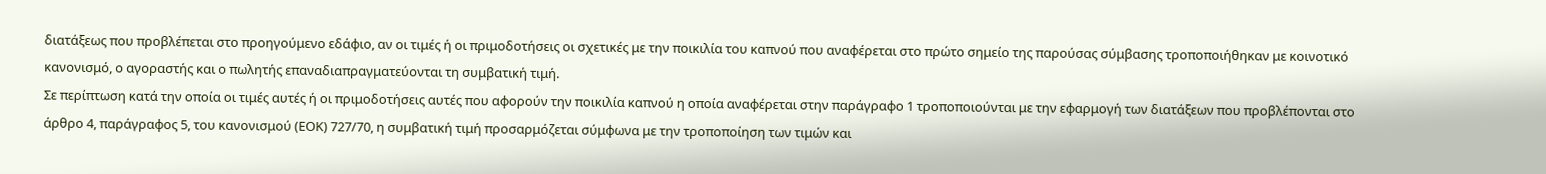διατάξεως που προβλέπεται στο προηγούμενο εδάφιο, αν οι τιμές ή οι πριμοδοτήσεις οι σχετικές με την ποικιλία του καπνού που αναφέρεται στο πρώτο σημείο της παρούσας σύμβασης τροποποιήθηκαν με κοινοτικό κανονισμό, ο αγοραστής και ο πωλητής επαναδιαπραγματεύονται τη συμβατική τιμή.
Σε περίπτωση κατά την οποία οι τιμές αυτές ή οι πριμοδοτήσεις αυτές που αφορούν την ποικιλία καπνού η οποία αναφέρεται στην παράγραφο 1 τροποποιούνται με την εφαρμογή των διατάξεων που προβλέπονται στο άρθρο 4, παράγραφος 5, του κανονισμού (ΕΟΚ) 727/70, η συμβατική τιμή προσαρμόζεται σύμφωνα με την τροποποίηση των τιμών και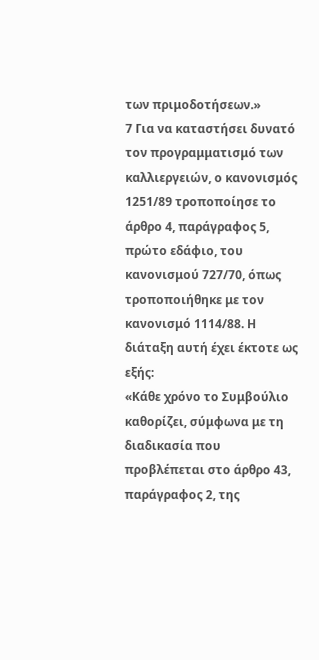των πριμοδοτήσεων.»
7 Για να καταστήσει δυνατό τον προγραμματισμό των καλλιεργειών, ο κανονισμός 1251/89 τροποποίησε το άρθρο 4, παράγραφος 5, πρώτο εδάφιο, του κανονισμού 727/70, όπως τροποποιήθηκε με τον κανονισμό 1114/88. Η διάταξη αυτή έχει έκτοτε ως εξής:
«Κάθε χρόνο το Συμβούλιο καθορίζει, σύμφωνα με τη διαδικασία που προβλέπεται στο άρθρο 43, παράγραφος 2, της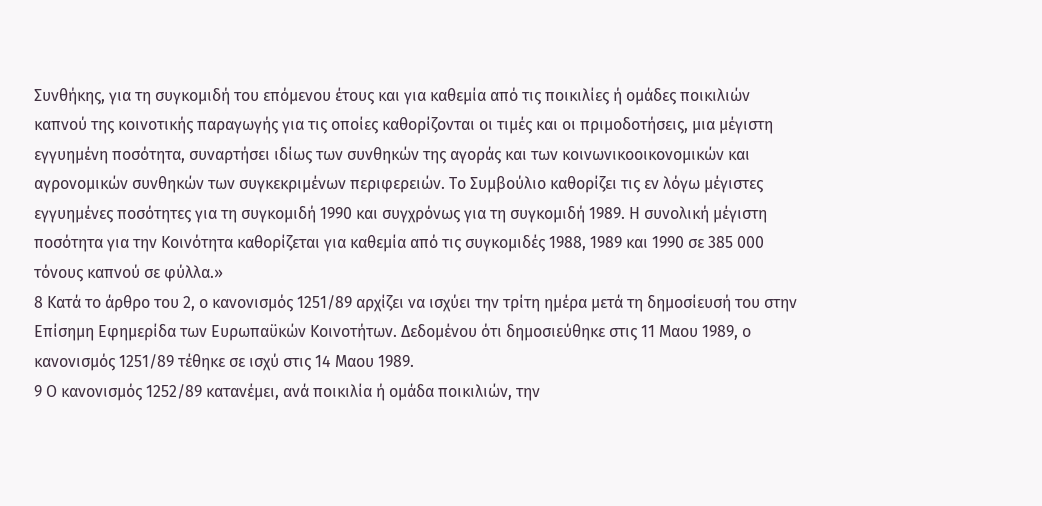Συνθήκης, για τη συγκομιδή του επόμενου έτους και για καθεμία από τις ποικιλίες ή ομάδες ποικιλιών καπνού της κοινοτικής παραγωγής για τις οποίες καθορίζονται οι τιμές και οι πριμοδοτήσεις, μια μέγιστη εγγυημένη ποσότητα, συναρτήσει ιδίως των συνθηκών της αγοράς και των κοινωνικοοικονομικών και αγρονομικών συνθηκών των συγκεκριμένων περιφερειών. Το Συμβούλιο καθορίζει τις εν λόγω μέγιστες εγγυημένες ποσότητες για τη συγκομιδή 1990 και συγχρόνως για τη συγκομιδή 1989. Η συνολική μέγιστη ποσότητα για την Κοινότητα καθορίζεται για καθεμία από τις συγκομιδές 1988, 1989 και 1990 σε 385 000 τόνους καπνού σε φύλλα.»
8 Κατά το άρθρο του 2, ο κανονισμός 1251/89 αρχίζει να ισχύει την τρίτη ημέρα μετά τη δημοσίευσή του στην Επίσημη Εφημερίδα των Ευρωπαϋκών Κοινοτήτων. Δεδομένου ότι δημοσιεύθηκε στις 11 Μαου 1989, ο κανονισμός 1251/89 τέθηκε σε ισχύ στις 14 Μαου 1989.
9 Ο κανονισμός 1252/89 κατανέμει, ανά ποικιλία ή ομάδα ποικιλιών, την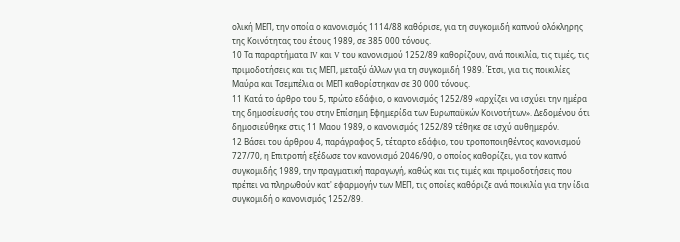ολική ΜΕΠ, την οποία ο κανονισμός 1114/88 καθόρισε, για τη συγκομιδή καπνού ολόκληρης της Κοινότητας του έτους 1989, σε 385 000 τόνους.
10 Τα παραρτήματα IV και V του κανονισμού 1252/89 καθορίζουν, ανά ποικιλία, τις τιμές, τις πριμοδοτήσεις και τις ΜΕΠ, μεταξύ άλλων για τη συγκομιδή 1989. Έτσι, για τις ποικιλίες Μαύρα και Τσεμπέλια οι ΜΕΠ καθορίστηκαν σε 30 000 τόνους.
11 Κατά το άρθρο του 5, πρώτο εδάφιο, ο κανονισμός 1252/89 «αρχίζει να ισχύει την ημέρα της δημοσίευσής του στην Επίσημη Εφημερίδα των Ευρωπαϋκών Κοινοτήτων». Δεδομένου ότι δημοσιεύθηκε στις 11 Μαου 1989, ο κανονισμός 1252/89 τέθηκε σε ισχύ αυθημερόν.
12 Βάσει του άρθρου 4, παράγραφος 5, τέταρτο εδάφιο, του τροποποιηθέντος κανονισμού 727/70, η Επιτροπή εξέδωσε τον κανονισμό 2046/90, ο οποίος καθορίζει, για τον καπνό συγκομιδής 1989, την πραγματική παραγωγή, καθώς και τις τιμές και πριμοδοτήσεις που πρέπει να πληρωθούν κατ' εφαρμογήν των ΜΕΠ, τις οποίες καθόριζε ανά ποικιλία για την ίδια συγκομιδή ο κανονισμός 1252/89.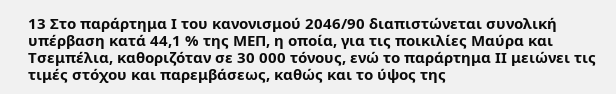13 Στο παράρτημα Ι του κανονισμού 2046/90 διαπιστώνεται συνολική υπέρβαση κατά 44,1 % της ΜΕΠ, η οποία, για τις ποικιλίες Μαύρα και Τσεμπέλια, καθοριζόταν σε 30 000 τόνους, ενώ το παράρτημα ΙΙ μειώνει τις τιμές στόχου και παρεμβάσεως, καθώς και το ύψος της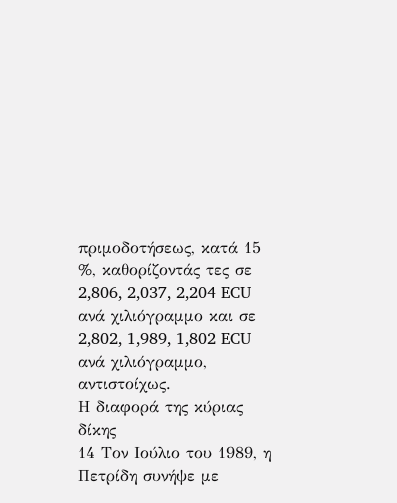πριμοδοτήσεως, κατά 15 %, καθορίζοντάς τες σε 2,806, 2,037, 2,204 ECU ανά χιλιόγραμμο και σε 2,802, 1,989, 1,802 ECU ανά χιλιόγραμμο, αντιστοίχως.
Η διαφορά της κύριας δίκης
14 Τον Ιούλιο του 1989, η Πετρίδη συνήψε με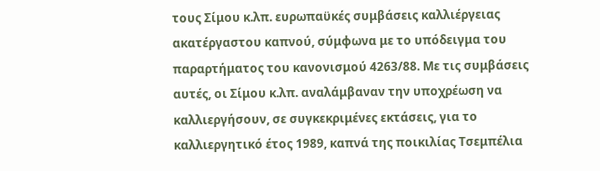τους Σίμου κ.λπ. ευρωπαϋκές συμβάσεις καλλιέργειας ακατέργαστου καπνού, σύμφωνα με το υπόδειγμα του παραρτήματος του κανονισμού 4263/88. Με τις συμβάσεις αυτές, οι Σίμου κ.λπ. αναλάμβαναν την υποχρέωση να καλλιεργήσουν, σε συγκεκριμένες εκτάσεις, για το καλλιεργητικό έτος 1989, καπνά της ποικιλίας Τσεμπέλια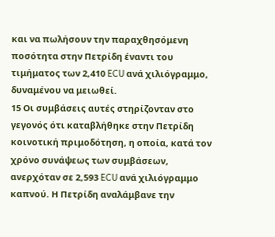και να πωλήσουν την παραχθησόμενη ποσότητα στην Πετρίδη έναντι του τιμήματος των 2,410 ECU ανά χιλιόγραμμο, δυναμένου να μειωθεί.
15 Οι συμβάσεις αυτές στηρίζονταν στο γεγονός ότι καταβλήθηκε στην Πετρίδη κοινοτική πριμοδότηση, η οποία, κατά τον χρόνο συνάψεως των συμβάσεων, ανερχόταν σε 2,593 ECU ανά χιλιόγραμμο καπνού. Η Πετρίδη αναλάμβανε την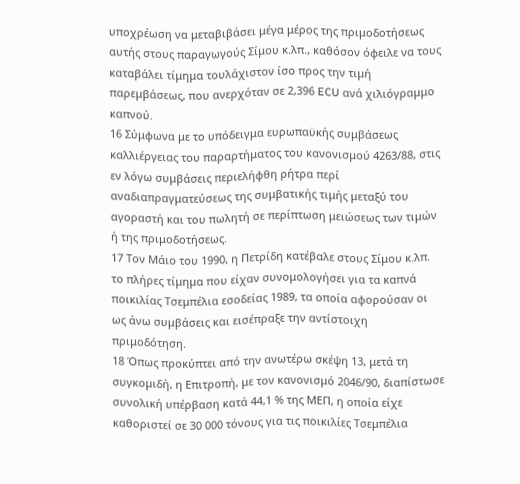υποχρέωση να μεταβιβάσει μέγα μέρος της πριμοδοτήσεως αυτής στους παραγωγούς Σίμου κ.λπ., καθόσον όφειλε να τους καταβάλει τίμημα τουλάχιστον ίσο προς την τιμή παρεμβάσεως, που ανερχόταν σε 2,396 ECU ανά χιλιόγραμμο καπνού.
16 Σύμφωνα με το υπόδειγμα ευρωπαϋκής συμβάσεως καλλιέργειας του παραρτήματος του κανονισμού 4263/88, στις εν λόγω συμβάσεις περιελήφθη ρήτρα περί αναδιαπραγματεύσεως της συμβατικής τιμής μεταξύ του αγοραστή και του πωλητή σε περίπτωση μειώσεως των τιμών ή της πριμοδοτήσεως.
17 Τον Μάιο του 1990, η Πετρίδη κατέβαλε στους Σίμου κ.λπ. το πλήρες τίμημα που είχαν συνομολογήσει για τα καπνά ποικιλίας Τσεμπέλια εσοδείας 1989, τα οποία αφορούσαν οι ως άνω συμβάσεις και εισέπραξε την αντίστοιχη πριμοδότηση.
18 Όπως προκύπτει από την ανωτέρω σκέψη 13, μετά τη συγκομιδή, η Επιτροπή, με τον κανονισμό 2046/90, διαπίστωσε συνολική υπέρβαση κατά 44,1 % της ΜΕΠ, η οποία είχε καθοριστεί σε 30 000 τόνους για τις ποικιλίες Τσεμπέλια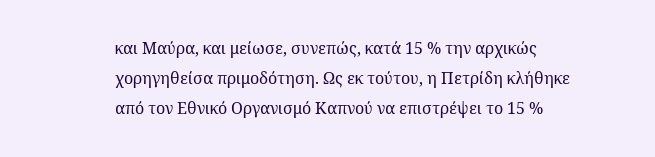και Μαύρα, και μείωσε, συνεπώς, κατά 15 % την αρχικώς χορηγηθείσα πριμοδότηση. Ως εκ τούτου, η Πετρίδη κλήθηκε από τον Εθνικό Οργανισμό Καπνού να επιστρέψει το 15 %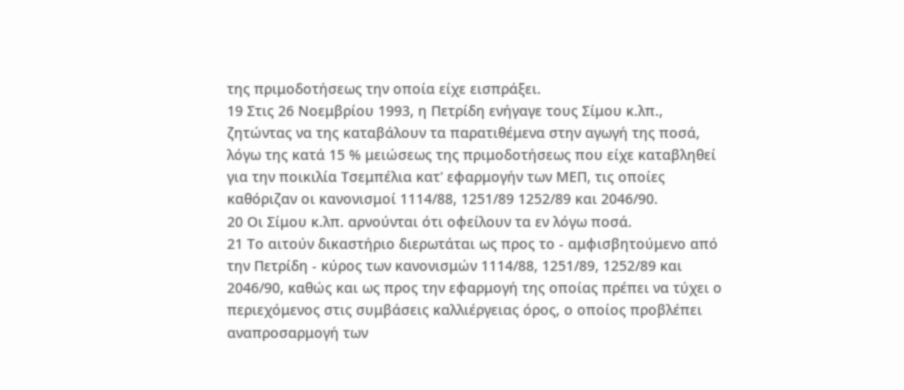της πριμοδοτήσεως την οποία είχε εισπράξει.
19 Στις 26 Νοεμβρίου 1993, η Πετρίδη ενήγαγε τους Σίμου κ.λπ., ζητώντας να της καταβάλουν τα παρατιθέμενα στην αγωγή της ποσά, λόγω της κατά 15 % μειώσεως της πριμοδοτήσεως που είχε καταβληθεί για την ποικιλία Τσεμπέλια κατ' εφαρμογήν των ΜΕΠ, τις οποίες καθόριζαν οι κανονισμοί 1114/88, 1251/89 1252/89 και 2046/90.
20 Οι Σίμου κ.λπ. αρνούνται ότι οφείλουν τα εν λόγω ποσά.
21 Το αιτούν δικαστήριο διερωτάται ως προς το - αμφισβητούμενο από την Πετρίδη - κύρος των κανονισμών 1114/88, 1251/89, 1252/89 και 2046/90, καθώς και ως προς την εφαρμογή της οποίας πρέπει να τύχει ο περιεχόμενος στις συμβάσεις καλλιέργειας όρος, ο οποίος προβλέπει αναπροσαρμογή των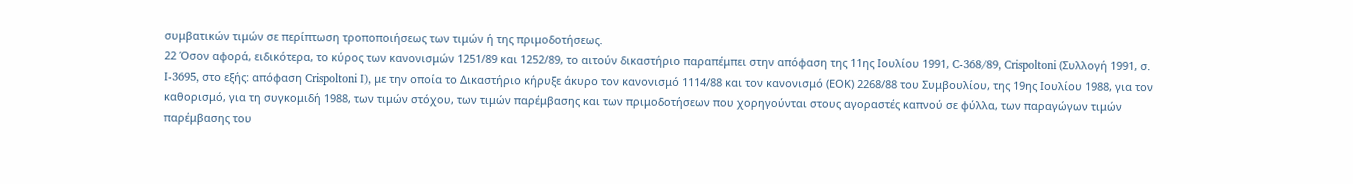συμβατικών τιμών σε περίπτωση τροποποιήσεως των τιμών ή της πριμοδοτήσεως.
22 Όσον αφορά, ειδικότερα, το κύρος των κανονισμών 1251/89 και 1252/89, το αιτούν δικαστήριο παραπέμπει στην απόφαση της 11ης Ιουλίου 1991, C-368/89, Crispoltoni (Συλλογή 1991, σ. I-3695, στο εξής: απόφαση Crispoltoni I), με την οποία το Δικαστήριο κήρυξε άκυρο τον κανονισμό 1114/88 και τον κανονισμό (ΕΟΚ) 2268/88 του Συμβουλίου, της 19ης Ιουλίου 1988, για τον καθορισμό, για τη συγκομιδή 1988, των τιμών στόχου, των τιμών παρέμβασης και των πριμοδοτήσεων που χορηγούνται στους αγοραστές καπνού σε φύλλα, των παραγώγων τιμών παρέμβασης του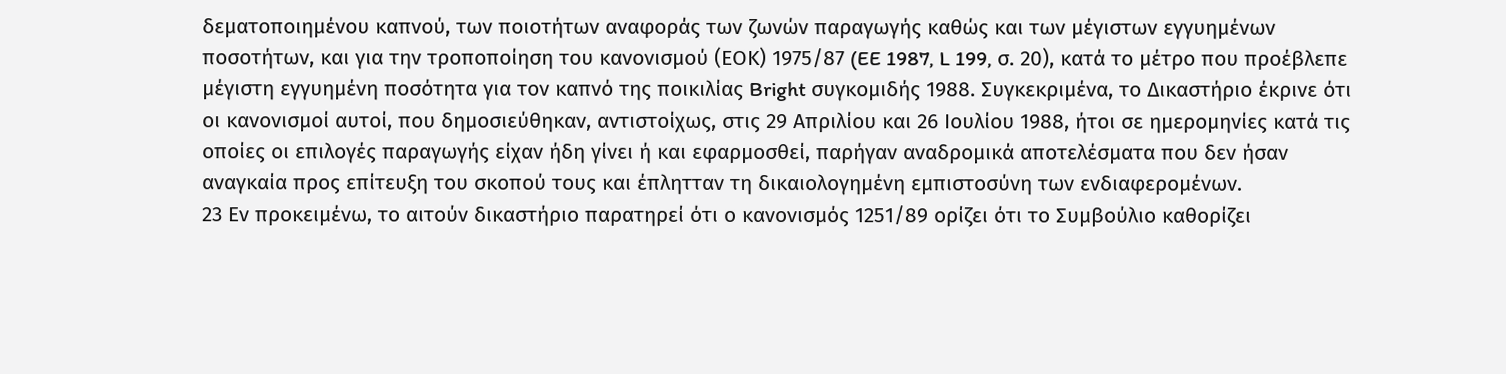δεματοποιημένου καπνού, των ποιοτήτων αναφοράς των ζωνών παραγωγής καθώς και των μέγιστων εγγυημένων ποσοτήτων, και για την τροποποίηση του κανονισμού (ΕΟΚ) 1975/87 (EE 1987, L 199, σ. 20), κατά το μέτρο που προέβλεπε μέγιστη εγγυημένη ποσότητα για τον καπνό της ποικιλίας Bright συγκομιδής 1988. Συγκεκριμένα, το Δικαστήριο έκρινε ότι οι κανονισμοί αυτοί, που δημοσιεύθηκαν, αντιστοίχως, στις 29 Απριλίου και 26 Ιουλίου 1988, ήτοι σε ημερομηνίες κατά τις οποίες οι επιλογές παραγωγής είχαν ήδη γίνει ή και εφαρμοσθεί, παρήγαν αναδρομικά αποτελέσματα που δεν ήσαν αναγκαία προς επίτευξη του σκοπού τους και έπλητταν τη δικαιολογημένη εμπιστοσύνη των ενδιαφερομένων.
23 Εν προκειμένω, το αιτούν δικαστήριο παρατηρεί ότι ο κανονισμός 1251/89 ορίζει ότι το Συμβούλιο καθορίζει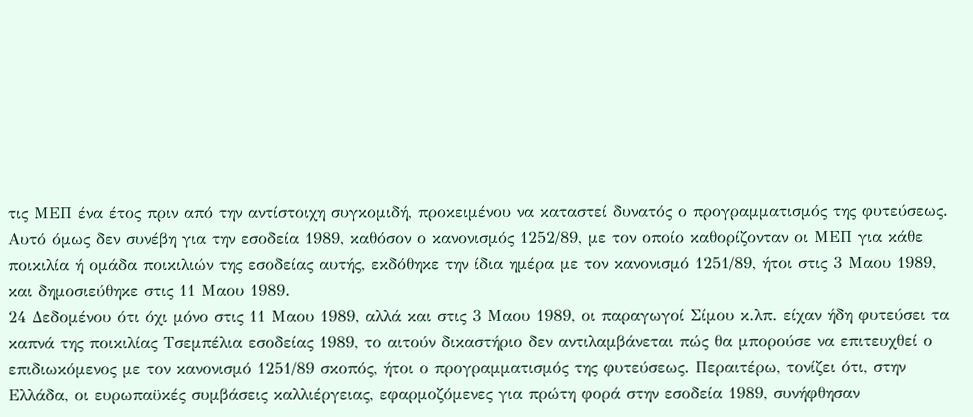τις ΜΕΠ ένα έτος πριν από την αντίστοιχη συγκομιδή, προκειμένου να καταστεί δυνατός ο προγραμματισμός της φυτεύσεως. Αυτό όμως δεν συνέβη για την εσοδεία 1989, καθόσον ο κανονισμός 1252/89, με τον οποίο καθορίζονταν οι ΜΕΠ για κάθε ποικιλία ή ομάδα ποικιλιών της εσοδείας αυτής, εκδόθηκε την ίδια ημέρα με τον κανονισμό 1251/89, ήτοι στις 3 Μαου 1989, και δημοσιεύθηκε στις 11 Μαου 1989.
24 Δεδομένου ότι όχι μόνο στις 11 Μαου 1989, αλλά και στις 3 Μαου 1989, οι παραγωγοί Σίμου κ.λπ. είχαν ήδη φυτεύσει τα καπνά της ποικιλίας Τσεμπέλια εσοδείας 1989, το αιτούν δικαστήριο δεν αντιλαμβάνεται πώς θα μπορούσε να επιτευχθεί ο επιδιωκόμενος με τον κανονισμό 1251/89 σκοπός, ήτοι ο προγραμματισμός της φυτεύσεως. Περαιτέρω, τονίζει ότι, στην Ελλάδα, οι ευρωπαϋκές συμβάσεις καλλιέργειας, εφαρμοζόμενες για πρώτη φορά στην εσοδεία 1989, συνήφθησαν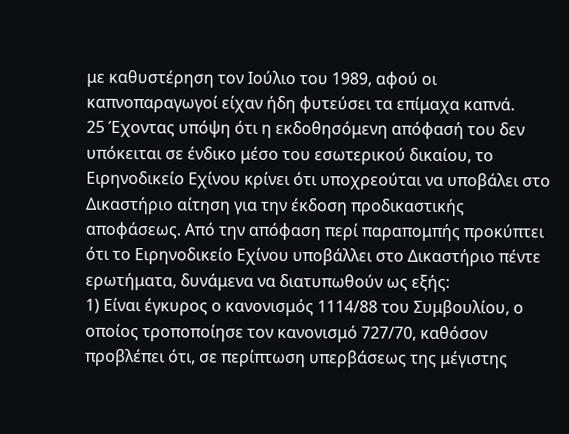με καθυστέρηση τον Ιούλιο του 1989, αφού οι καπνοπαραγωγοί είχαν ήδη φυτεύσει τα επίμαχα καπνά.
25 Έχοντας υπόψη ότι η εκδοθησόμενη απόφασή του δεν υπόκειται σε ένδικο μέσο του εσωτερικού δικαίου, το Ειρηνοδικείο Εχίνου κρίνει ότι υποχρεούται να υποβάλει στο Δικαστήριο αίτηση για την έκδοση προδικαστικής αποφάσεως. Από την απόφαση περί παραπομπής προκύπτει ότι το Ειρηνοδικείο Εχίνου υποβάλλει στο Δικαστήριο πέντε ερωτήματα, δυνάμενα να διατυπωθούν ως εξής:
1) Είναι έγκυρος ο κανονισμός 1114/88 του Συμβουλίου, ο οποίος τροποποίησε τον κανονισμό 727/70, καθόσον προβλέπει ότι, σε περίπτωση υπερβάσεως της μέγιστης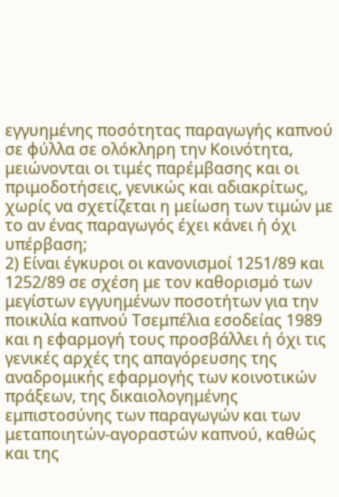εγγυημένης ποσότητας παραγωγής καπνού σε φύλλα σε ολόκληρη την Κοινότητα, μειώνονται οι τιμές παρέμβασης και οι πριμοδοτήσεις, γενικώς και αδιακρίτως, χωρίς να σχετίζεται η μείωση των τιμών με το αν ένας παραγωγός έχει κάνει ή όχι υπέρβαση;
2) Είναι έγκυροι οι κανονισμοί 1251/89 και 1252/89 σε σχέση με τον καθορισμό των μεγίστων εγγυημένων ποσοτήτων για την ποικιλία καπνού Τσεμπέλια εσοδείας 1989 και η εφαρμογή τους προσβάλλει ή όχι τις γενικές αρχές της απαγόρευσης της αναδρομικής εφαρμογής των κοινοτικών πράξεων, της δικαιολογημένης εμπιστοσύνης των παραγωγών και των μεταποιητών-αγοραστών καπνού, καθώς και της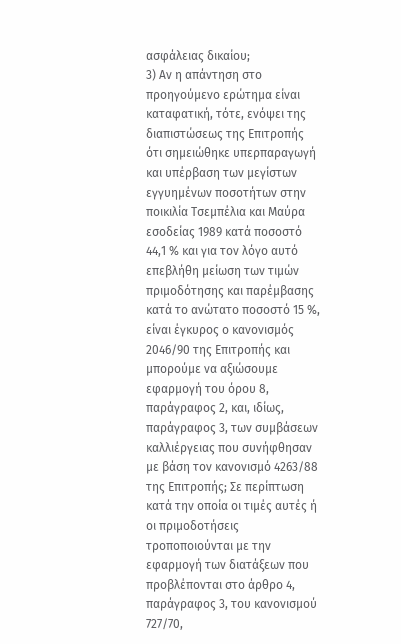ασφάλειας δικαίου;
3) Αν η απάντηση στο προηγούμενο ερώτημα είναι καταφατική, τότε, ενόψει της διαπιστώσεως της Επιτροπής ότι σημειώθηκε υπερπαραγωγή και υπέρβαση των μεγίστων εγγυημένων ποσοτήτων στην ποικιλία Τσεμπέλια και Μαύρα εσοδείας 1989 κατά ποσοστό 44,1 % και για τον λόγο αυτό επεβλήθη μείωση των τιμών πριμοδότησης και παρέμβασης κατά το ανώτατο ποσοστό 15 %, είναι έγκυρος ο κανονισμός 2046/90 της Επιτροπής και μπορούμε να αξιώσουμε εφαρμογή του όρου 8, παράγραφος 2, και, ιδίως, παράγραφος 3, των συμβάσεων καλλιέργειας που συνήφθησαν με βάση τον κανονισμό 4263/88 της Επιτροπής; Σε περίπτωση κατά την οποία οι τιμές αυτές ή οι πριμοδοτήσεις τροποποιούνται με την εφαρμογή των διατάξεων που προβλέπονται στο άρθρο 4, παράγραφος 3, του κανονισμού 727/70,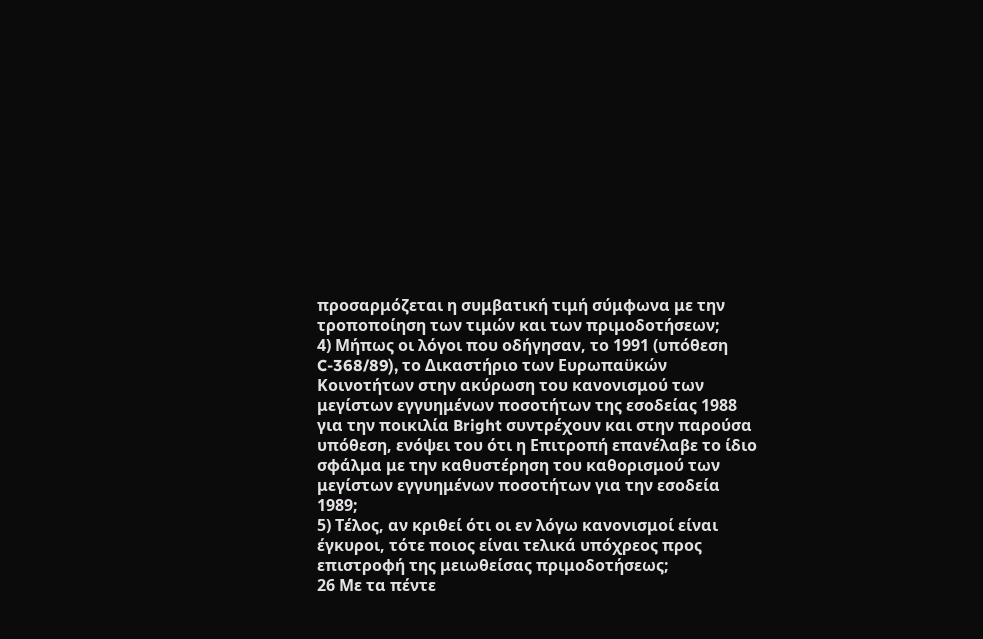προσαρμόζεται η συμβατική τιμή σύμφωνα με την τροποποίηση των τιμών και των πριμοδοτήσεων;
4) Μήπως οι λόγοι που οδήγησαν, το 1991 (υπόθεση C-368/89), το Δικαστήριο των Ευρωπαϋκών Κοινοτήτων στην ακύρωση του κανονισμού των μεγίστων εγγυημένων ποσοτήτων της εσοδείας 1988 για την ποικιλία Bright συντρέχουν και στην παρούσα υπόθεση, ενόψει του ότι η Επιτροπή επανέλαβε το ίδιο σφάλμα με την καθυστέρηση του καθορισμού των μεγίστων εγγυημένων ποσοτήτων για την εσοδεία 1989;
5) Τέλος, αν κριθεί ότι οι εν λόγω κανονισμοί είναι έγκυροι, τότε ποιος είναι τελικά υπόχρεος προς επιστροφή της μειωθείσας πριμοδοτήσεως;
26 Με τα πέντε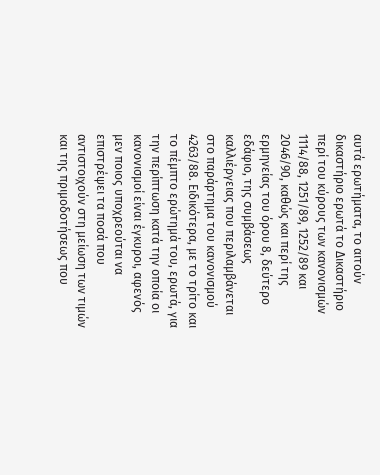αυτά ερωτήματα, το αιτούν δικαστήριο ερωτά το Δικαστήριο περί του κύρους των κανονισμών 1114/88, 1251/89, 1252/89 και 2046/90, καθώς και περί της ερμηνείας του όρου 8, δεύτερο εδάφιο, της συμβάσεως καλλιέργειας που περιλαμβάνεται στο παράρτημα του κανονισμού 4263/88. Ειδικότερα, με το τρίτο και το πέμπτο ερώτημά του, ερωτά, για την περίπτωση κατά την οποία οι κανονισμοί είναι έγκυροι, αφενός μεν ποιος υποχρεούται να επιστρέψει τα ποσά που αντιστοιχούν στη μείωση των τιμών και της πριμοδοτήσεως που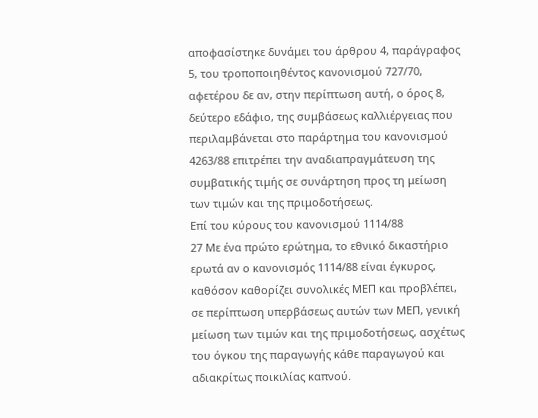αποφασίστηκε δυνάμει του άρθρου 4, παράγραφος 5, του τροποποιηθέντος κανονισμού 727/70, αφετέρου δε αν, στην περίπτωση αυτή, ο όρος 8, δεύτερο εδάφιο, της συμβάσεως καλλιέργειας που περιλαμβάνεται στο παράρτημα του κανονισμού 4263/88 επιτρέπει την αναδιαπραγμάτευση της συμβατικής τιμής σε συνάρτηση προς τη μείωση των τιμών και της πριμοδοτήσεως.
Επί του κύρους του κανονισμού 1114/88
27 Με ένα πρώτο ερώτημα, το εθνικό δικαστήριο ερωτά αν ο κανονισμός 1114/88 είναι έγκυρος, καθόσον καθορίζει συνολικές ΜΕΠ και προβλέπει, σε περίπτωση υπερβάσεως αυτών των ΜΕΠ, γενική μείωση των τιμών και της πριμοδοτήσεως, ασχέτως του όγκου της παραγωγής κάθε παραγωγού και αδιακρίτως ποικιλίας καπνού.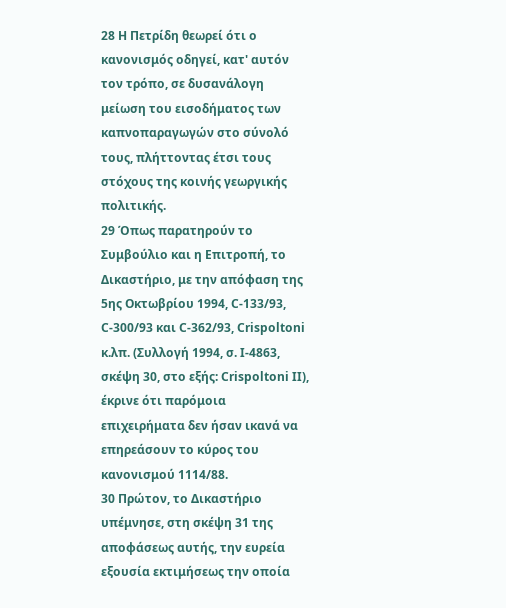28 Η Πετρίδη θεωρεί ότι ο κανονισμός οδηγεί, κατ' αυτόν τον τρόπο, σε δυσανάλογη μείωση του εισοδήματος των καπνοπαραγωγών στο σύνολό τους, πλήττοντας έτσι τους στόχους της κοινής γεωργικής πολιτικής.
29 Όπως παρατηρούν το Συμβούλιο και η Επιτροπή, το Δικαστήριο, με την απόφαση της 5ης Οκτωβρίου 1994, C-133/93, C-300/93 και C-362/93, Crispoltoni κ.λπ. (Συλλογή 1994, σ. I-4863, σκέψη 30, στο εξής: Crispoltoni II), έκρινε ότι παρόμοια επιχειρήματα δεν ήσαν ικανά να επηρεάσουν το κύρος του κανονισμού 1114/88.
30 Πρώτον, το Δικαστήριο υπέμνησε, στη σκέψη 31 της αποφάσεως αυτής, την ευρεία εξουσία εκτιμήσεως την οποία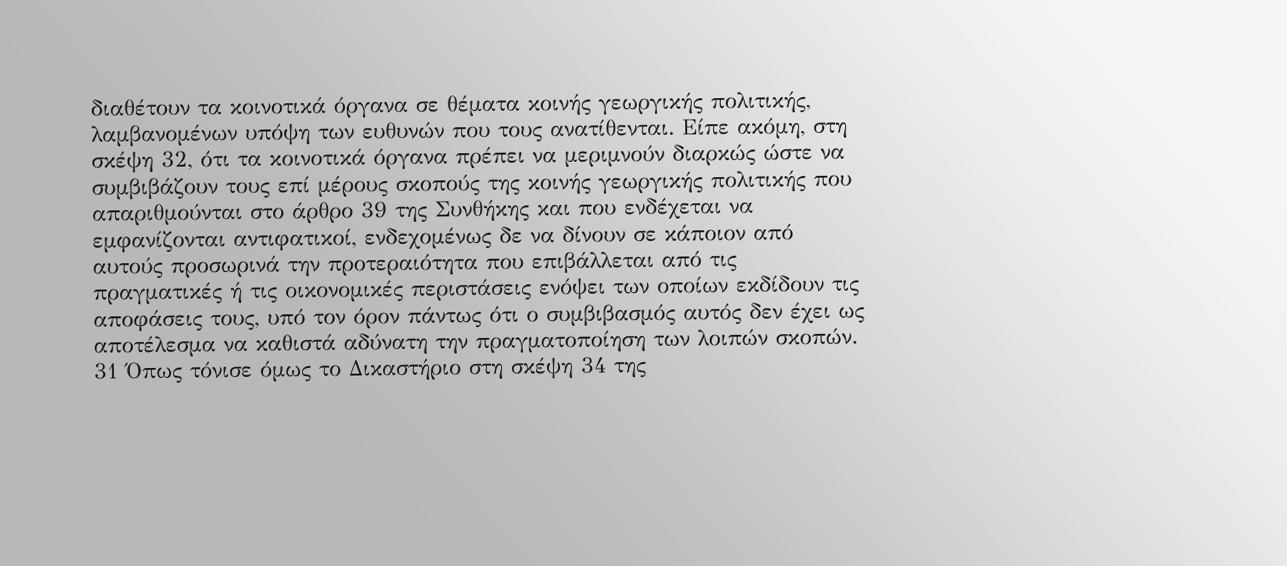διαθέτουν τα κοινοτικά όργανα σε θέματα κοινής γεωργικής πολιτικής, λαμβανομένων υπόψη των ευθυνών που τους ανατίθενται. Είπε ακόμη, στη σκέψη 32, ότι τα κοινοτικά όργανα πρέπει να μεριμνούν διαρκώς ώστε να συμβιβάζουν τους επί μέρους σκοπούς της κοινής γεωργικής πολιτικής που απαριθμούνται στο άρθρο 39 της Συνθήκης και που ενδέχεται να εμφανίζονται αντιφατικοί, ενδεχομένως δε να δίνουν σε κάποιον από αυτούς προσωρινά την προτεραιότητα που επιβάλλεται από τις πραγματικές ή τις οικονομικές περιστάσεις ενόψει των οποίων εκδίδουν τις αποφάσεις τους, υπό τον όρον πάντως ότι ο συμβιβασμός αυτός δεν έχει ως αποτέλεσμα να καθιστά αδύνατη την πραγματοποίηση των λοιπών σκοπών.
31 Όπως τόνισε όμως το Δικαστήριο στη σκέψη 34 της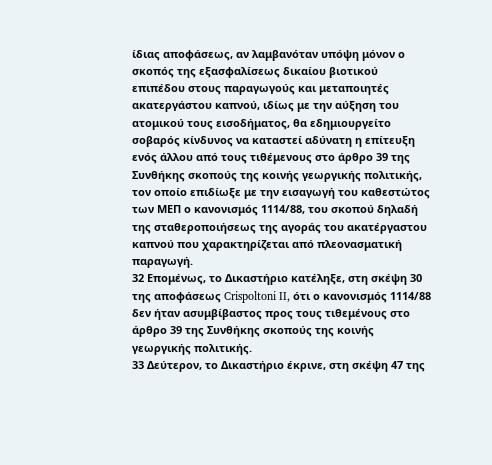ίδιας αποφάσεως, αν λαμβανόταν υπόψη μόνον ο σκοπός της εξασφαλίσεως δικαίου βιοτικού επιπέδου στους παραγωγούς και μεταποιητές ακατεργάστου καπνού, ιδίως με την αύξηση του ατομικού τους εισοδήματος, θα εδημιουργείτο σοβαρός κίνδυνος να καταστεί αδύνατη η επίτευξη ενός άλλου από τους τιθέμενους στο άρθρο 39 της Συνθήκης σκοπούς της κοινής γεωργικής πολιτικής, τον οποίο επιδίωξε με την εισαγωγή του καθεστώτος των ΜΕΠ ο κανονισμός 1114/88, του σκοπού δηλαδή της σταθεροποιήσεως της αγοράς του ακατέργαστου καπνού που χαρακτηρίζεται από πλεονασματική παραγωγή.
32 Επομένως, το Δικαστήριο κατέληξε, στη σκέψη 30 της αποφάσεως Crispoltoni II, ότι ο κανονισμός 1114/88 δεν ήταν ασυμβίβαστος προς τους τιθεμένους στο άρθρο 39 της Συνθήκης σκοπούς της κοινής γεωργικής πολιτικής.
33 Δεύτερον, το Δικαστήριο έκρινε, στη σκέψη 47 της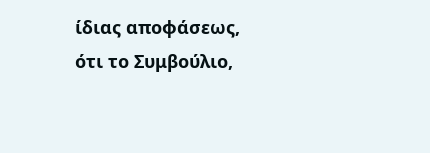ίδιας αποφάσεως, ότι το Συμβούλιο,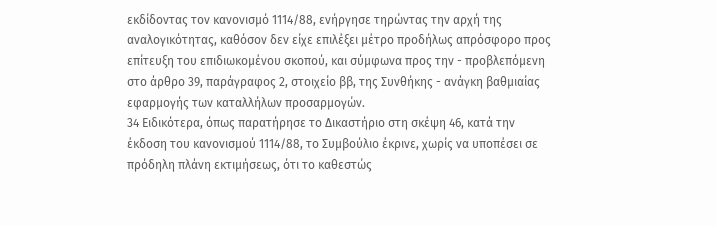εκδίδοντας τον κανονισμό 1114/88, ενήργησε τηρώντας την αρχή της αναλογικότητας, καθόσον δεν είχε επιλέξει μέτρο προδήλως απρόσφορο προς επίτευξη του επιδιωκομένου σκοπού, και σύμφωνα προς την - προβλεπόμενη στο άρθρο 39, παράγραφος 2, στοιχείο ββ, της Συνθήκης - ανάγκη βαθμιαίας εφαρμογής των καταλλήλων προσαρμογών.
34 Ειδικότερα, όπως παρατήρησε το Δικαστήριο στη σκέψη 46, κατά την έκδοση του κανονισμού 1114/88, το Συμβούλιο έκρινε, χωρίς να υποπέσει σε πρόδηλη πλάνη εκτιμήσεως, ότι το καθεστώς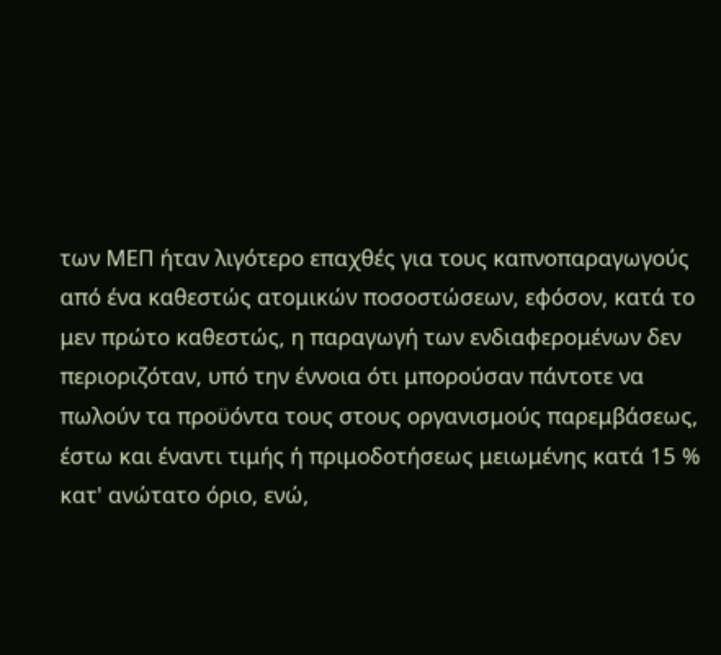των ΜΕΠ ήταν λιγότερο επαχθές για τους καπνοπαραγωγούς από ένα καθεστώς ατομικών ποσοστώσεων, εφόσον, κατά το μεν πρώτο καθεστώς, η παραγωγή των ενδιαφερομένων δεν περιοριζόταν, υπό την έννοια ότι μπορούσαν πάντοτε να πωλούν τα προϋόντα τους στους οργανισμούς παρεμβάσεως, έστω και έναντι τιμής ή πριμοδοτήσεως μειωμένης κατά 15 % κατ' ανώτατο όριο, ενώ,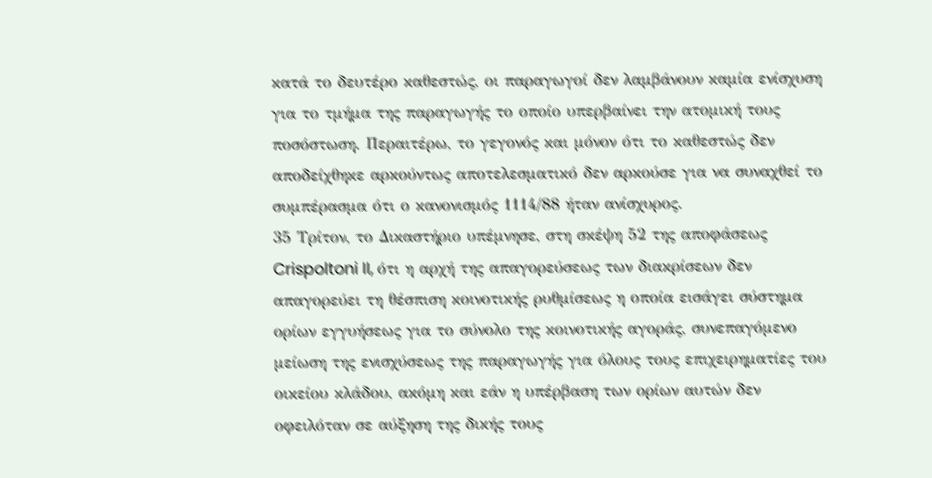κατά το δευτέρο καθεστώς, οι παραγωγοί δεν λαμβάνουν καμία ενίσχυση για το τμήμα της παραγωγής το οποίο υπερβαίνει την ατομική τους ποσόστωση. Περαιτέρω, το γεγονός και μόνον ότι το καθεστώς δεν αποδείχθηκε αρκούντως αποτελεσματικό δεν αρκούσε για να συναχθεί το συμπέρασμα ότι ο κανονισμός 1114/88 ήταν ανίσχυρος.
35 Τρίτον, το Δικαστήριο υπέμνησε, στη σκέψη 52 της αποφάσεως Crispoltoni II, ότι η αρχή της απαγορεύσεως των διακρίσεων δεν απαγορεύει τη θέσπιση κοινοτικής ρυθμίσεως η οποία εισάγει σύστημα ορίων εγγυήσεως για το σύνολο της κοινοτικής αγοράς, συνεπαγόμενο μείωση της ενισχύσεως της παραγωγής για όλους τους επιχειρηματίες του οικείου κλάδου, ακόμη και εάν η υπέρβαση των ορίων αυτών δεν οφειλόταν σε αύξηση της δικής τους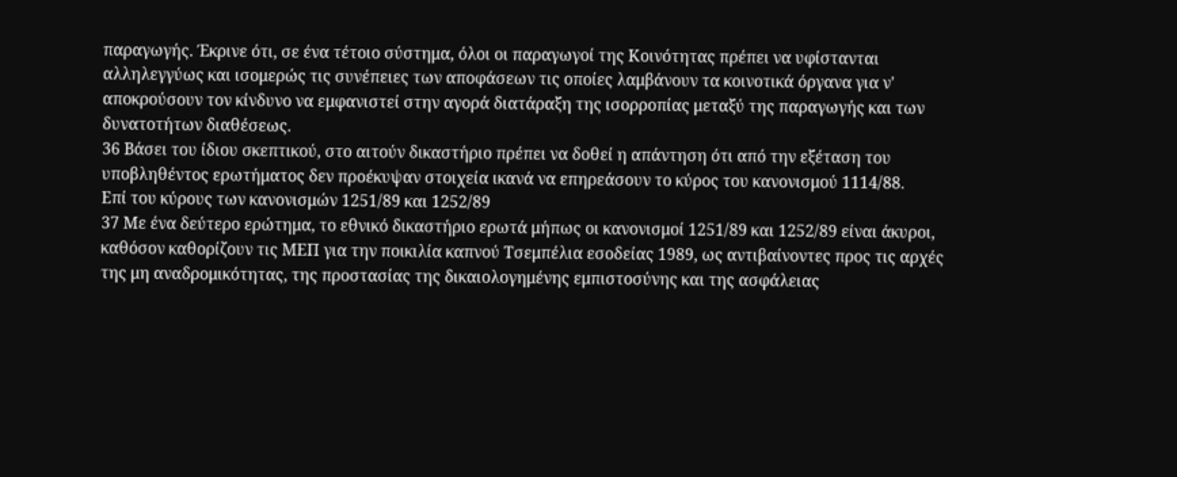παραγωγής. Έκρινε ότι, σε ένα τέτοιο σύστημα, όλοι οι παραγωγοί της Κοινότητας πρέπει να υφίστανται αλληλεγγύως και ισομερώς τις συνέπειες των αποφάσεων τις οποίες λαμβάνουν τα κοινοτικά όργανα για ν' αποκρούσουν τον κίνδυνο να εμφανιστεί στην αγορά διατάραξη της ισορροπίας μεταξύ της παραγωγής και των δυνατοτήτων διαθέσεως.
36 Βάσει του ίδιου σκεπτικού, στο αιτούν δικαστήριο πρέπει να δοθεί η απάντηση ότι από την εξέταση του υποβληθέντος ερωτήματος δεν προέκυψαν στοιχεία ικανά να επηρεάσουν το κύρος του κανονισμού 1114/88.
Επί του κύρους των κανονισμών 1251/89 και 1252/89
37 Με ένα δεύτερο ερώτημα, το εθνικό δικαστήριο ερωτά μήπως οι κανονισμοί 1251/89 και 1252/89 είναι άκυροι, καθόσον καθορίζουν τις ΜΕΠ για την ποικιλία καπνού Τσεμπέλια εσοδείας 1989, ως αντιβαίνοντες προς τις αρχές της μη αναδρομικότητας, της προστασίας της δικαιολογημένης εμπιστοσύνης και της ασφάλειας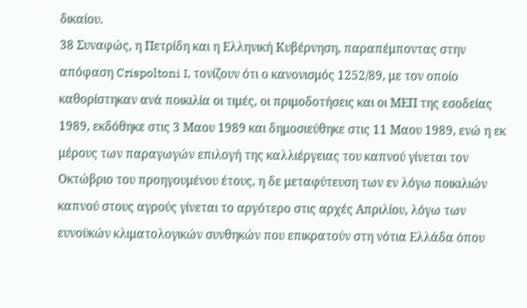δικαίου.
38 Συναφώς, η Πετρίδη και η Ελληνική Κυβέρνηση, παραπέμποντας στην απόφαση Crispoltoni I, τονίζουν ότι ο κανονισμός 1252/89, με τον οποίο καθορίστηκαν ανά ποικιλία οι τιμές, οι πριμοδοτήσεις και οι ΜΕΠ της εσοδείας 1989, εκδόθηκε στις 3 Μαου 1989 και δημοσιεύθηκε στις 11 Μαου 1989, ενώ η εκ μέρους των παραγωγών επιλογή της καλλιέργειας του καπνού γίνεται τον Οκτώβριο του προηγουμένου έτους, η δε μεταφύτευση των εν λόγω ποικιλιών καπνού στους αγρούς γίνεται το αργότερο στις αρχές Απριλίου, λόγω των ευνοϋκών κλιματολογικών συνθηκών που επικρατούν στη νότια Ελλάδα όπου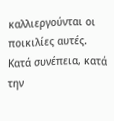καλλιεργούνται οι ποικιλίες αυτές. Κατά συνέπεια, κατά την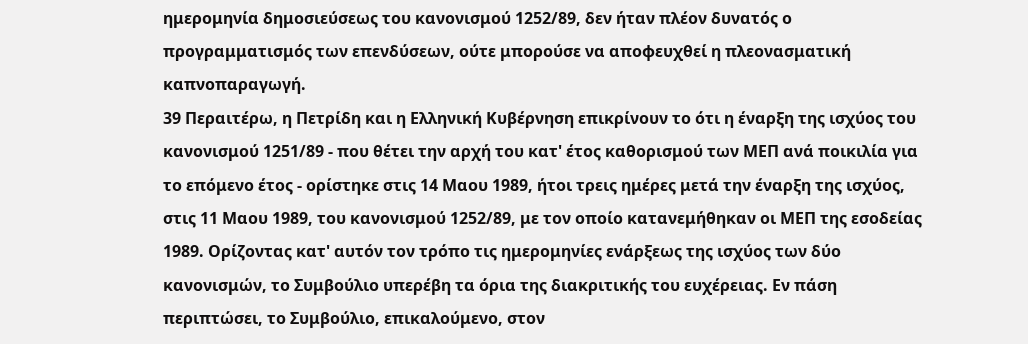ημερομηνία δημοσιεύσεως του κανονισμού 1252/89, δεν ήταν πλέον δυνατός ο προγραμματισμός των επενδύσεων, ούτε μπορούσε να αποφευχθεί η πλεονασματική καπνοπαραγωγή.
39 Περαιτέρω, η Πετρίδη και η Ελληνική Κυβέρνηση επικρίνουν το ότι η έναρξη της ισχύος του κανονισμού 1251/89 - που θέτει την αρχή του κατ' έτος καθορισμού των ΜΕΠ ανά ποικιλία για το επόμενο έτος - ορίστηκε στις 14 Μαου 1989, ήτοι τρεις ημέρες μετά την έναρξη της ισχύος, στις 11 Μαου 1989, του κανονισμού 1252/89, με τον οποίο κατανεμήθηκαν οι ΜΕΠ της εσοδείας 1989. Ορίζοντας κατ' αυτόν τον τρόπο τις ημερομηνίες ενάρξεως της ισχύος των δύο κανονισμών, το Συμβούλιο υπερέβη τα όρια της διακριτικής του ευχέρειας. Εν πάση περιπτώσει, το Συμβούλιο, επικαλούμενο, στον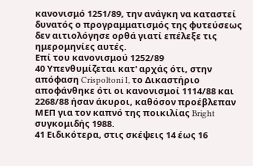κανονισμό 1251/89, την ανάγκη να καταστεί δυνατός ο προγραμματισμός της φυτεύσεως δεν αιτιολόγησε ορθά γιατί επέλεξε τις ημερομηνίες αυτές.
Επί του κανονισμού 1252/89
40 Υπενθυμίζεται κατ' αρχάς ότι, στην απόφαση Crispoltoni I, το Δικαστήριο αποφάνθηκε ότι οι κανονισμοί 1114/88 και 2268/88 ήσαν άκυροι, καθόσον προέβλεπαν ΜΕΠ για τον καπνό της ποικιλίας Bright συγκομιδής 1988.
41 Ειδικότερα, στις σκέψεις 14 έως 16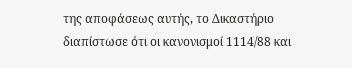της αποφάσεως αυτής, το Δικαστήριο διαπίστωσε ότι οι κανονισμοί 1114/88 και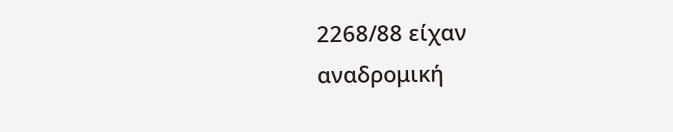2268/88 είχαν αναδρομική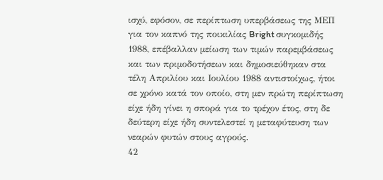ισχύ, εφόσον, σε περίπτωση υπερβάσεως της ΜΕΠ για τον καπνό της ποικιλίας Bright συγκομιδής 1988, επέβαλλαν μείωση των τιμών παρεμβάσεως και των πριμοδοτήσεων και δημοσιεύθηκαν στα τέλη Απριλίου και Ιουλίου 1988 αντιστοίχως, ήτοι σε χρόνο κατά τον οποίο, στη μεν πρώτη περίπτωση είχε ήδη γίνει η σπορά για το τρέχον έτος, στη δε δεύτερη είχε ήδη συντελεστεί η μεταφύτευση των νεαρών φυτών στους αγρούς.
42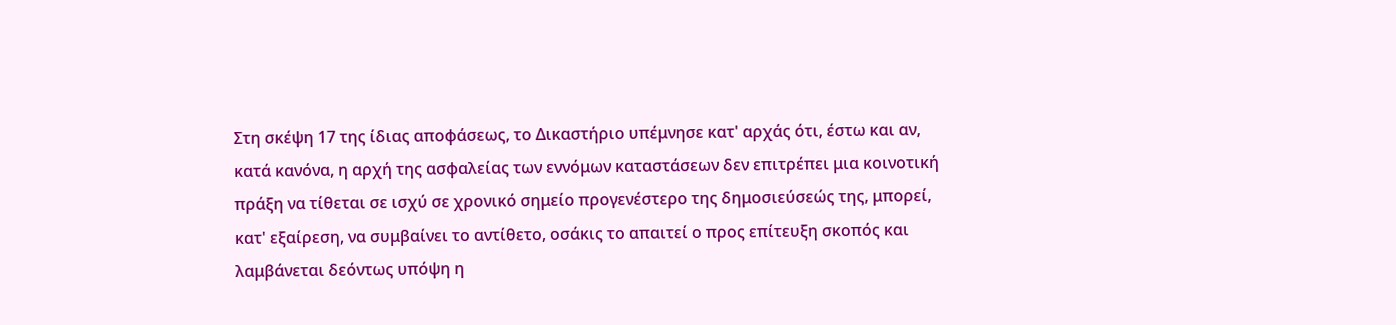Στη σκέψη 17 της ίδιας αποφάσεως, το Δικαστήριο υπέμνησε κατ' αρχάς ότι, έστω και αν, κατά κανόνα, η αρχή της ασφαλείας των εννόμων καταστάσεων δεν επιτρέπει μια κοινοτική πράξη να τίθεται σε ισχύ σε χρονικό σημείο προγενέστερο της δημοσιεύσεώς της, μπορεί, κατ' εξαίρεση, να συμβαίνει το αντίθετο, οσάκις το απαιτεί ο προς επίτευξη σκοπός και λαμβάνεται δεόντως υπόψη η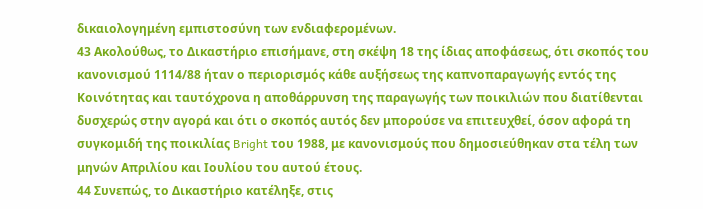δικαιολογημένη εμπιστοσύνη των ενδιαφερομένων.
43 Ακολούθως, το Δικαστήριο επισήμανε, στη σκέψη 18 της ίδιας αποφάσεως, ότι σκοπός του κανονισμού 1114/88 ήταν ο περιορισμός κάθε αυξήσεως της καπνοπαραγωγής εντός της Κοινότητας και ταυτόχρονα η αποθάρρυνση της παραγωγής των ποικιλιών που διατίθενται δυσχερώς στην αγορά και ότι ο σκοπός αυτός δεν μπορούσε να επιτευχθεί, όσον αφορά τη συγκομιδή της ποικιλίας Bright του 1988, με κανονισμούς που δημοσιεύθηκαν στα τέλη των μηνών Απριλίου και Ιουλίου του αυτού έτους.
44 Συνεπώς, το Δικαστήριο κατέληξε, στις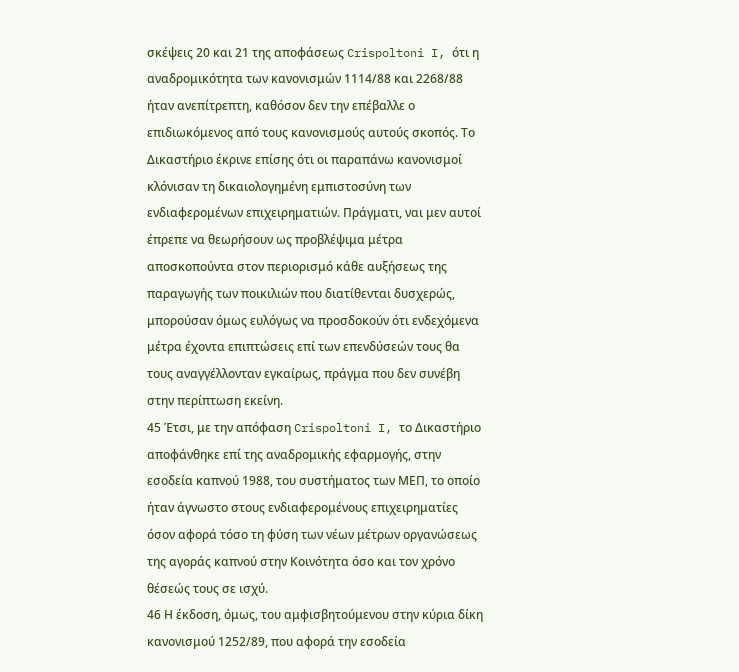σκέψεις 20 και 21 της αποφάσεως Crispoltoni I, ότι η αναδρομικότητα των κανονισμών 1114/88 και 2268/88 ήταν ανεπίτρεπτη, καθόσον δεν την επέβαλλε ο επιδιωκόμενος από τους κανονισμούς αυτούς σκοπός. Το Δικαστήριο έκρινε επίσης ότι οι παραπάνω κανονισμοί κλόνισαν τη δικαιολογημένη εμπιστοσύνη των ενδιαφερομένων επιχειρηματιών. Πράγματι, ναι μεν αυτοί έπρεπε να θεωρήσουν ως προβλέψιμα μέτρα αποσκοπούντα στον περιορισμό κάθε αυξήσεως της παραγωγής των ποικιλιών που διατίθενται δυσχερώς, μπορούσαν όμως ευλόγως να προσδοκούν ότι ενδεχόμενα μέτρα έχοντα επιπτώσεις επί των επενδύσεών τους θα τους αναγγέλλονταν εγκαίρως, πράγμα που δεν συνέβη στην περίπτωση εκείνη.
45 Έτσι, με την απόφαση Crispoltoni I, το Δικαστήριο αποφάνθηκε επί της αναδρομικής εφαρμογής, στην εσοδεία καπνού 1988, του συστήματος των ΜΕΠ, το οποίο ήταν άγνωστο στους ενδιαφερομένους επιχειρηματίες όσον αφορά τόσο τη φύση των νέων μέτρων οργανώσεως της αγοράς καπνού στην Κοινότητα όσο και τον χρόνο θέσεώς τους σε ισχύ.
46 Η έκδοση, όμως, του αμφισβητούμενου στην κύρια δίκη κανονισμού 1252/89, που αφορά την εσοδεία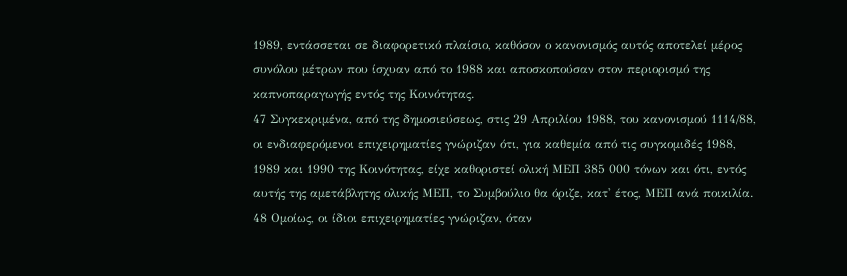1989, εντάσσεται σε διαφορετικό πλαίσιο, καθόσον ο κανονισμός αυτός αποτελεί μέρος συνόλου μέτρων που ίσχυαν από το 1988 και αποσκοπούσαν στον περιορισμό της καπνοπαραγωγής εντός της Κοινότητας.
47 Συγκεκριμένα, από της δημοσιεύσεως, στις 29 Απριλίου 1988, του κανονισμού 1114/88, οι ενδιαφερόμενοι επιχειρηματίες γνώριζαν ότι, για καθεμία από τις συγκομιδές 1988, 1989 και 1990 της Κοινότητας, είχε καθοριστεί ολική ΜΕΠ 385 000 τόνων και ότι, εντός αυτής της αμετάβλητης ολικής ΜΕΠ, το Συμβούλιο θα όριζε, κατ' έτος, ΜΕΠ ανά ποικιλία.
48 Ομοίως, οι ίδιοι επιχειρηματίες γνώριζαν, όταν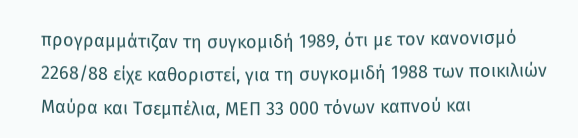προγραμμάτιζαν τη συγκομιδή 1989, ότι με τον κανονισμό 2268/88 είχε καθοριστεί, για τη συγκομιδή 1988 των ποικιλιών Μαύρα και Τσεμπέλια, ΜΕΠ 33 000 τόνων καπνού και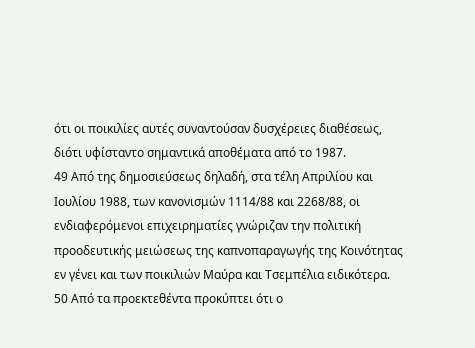ότι οι ποικιλίες αυτές συναντούσαν δυσχέρειες διαθέσεως, διότι υφίσταντο σημαντικά αποθέματα από το 1987.
49 Από της δημοσιεύσεως δηλαδή, στα τέλη Απριλίου και Ιουλίου 1988, των κανονισμών 1114/88 και 2268/88, οι ενδιαφερόμενοι επιχειρηματίες γνώριζαν την πολιτική προοδευτικής μειώσεως της καπνοπαραγωγής της Κοινότητας εν γένει και των ποικιλιών Μαύρα και Τσεμπέλια ειδικότερα.
50 Από τα προεκτεθέντα προκύπτει ότι ο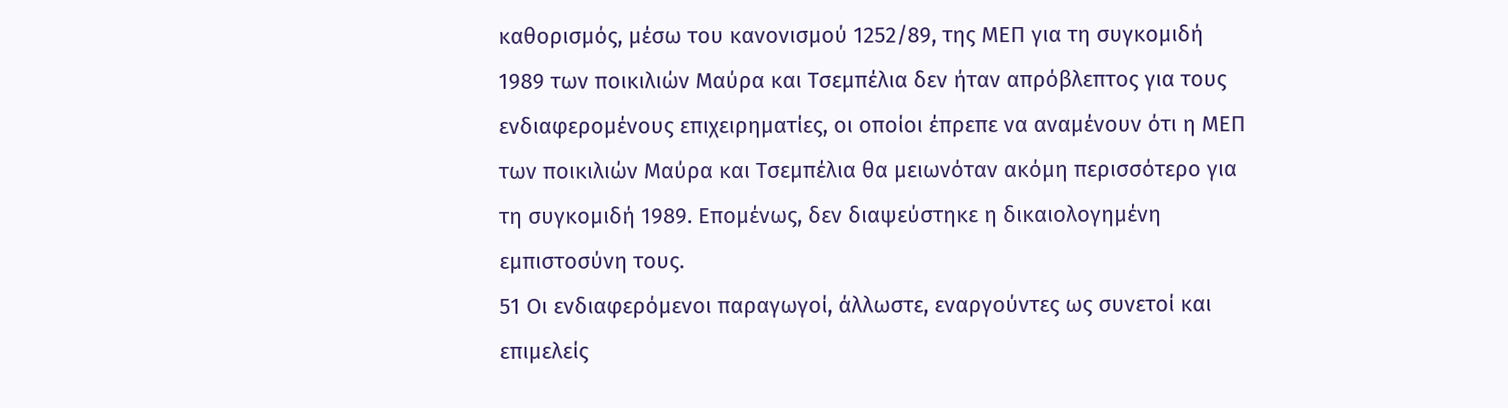καθορισμός, μέσω του κανονισμού 1252/89, της ΜΕΠ για τη συγκομιδή 1989 των ποικιλιών Μαύρα και Τσεμπέλια δεν ήταν απρόβλεπτος για τους ενδιαφερομένους επιχειρηματίες, οι οποίοι έπρεπε να αναμένουν ότι η ΜΕΠ των ποικιλιών Μαύρα και Τσεμπέλια θα μειωνόταν ακόμη περισσότερο για τη συγκομιδή 1989. Επομένως, δεν διαψεύστηκε η δικαιολογημένη εμπιστοσύνη τους.
51 Οι ενδιαφερόμενοι παραγωγοί, άλλωστε, εναργούντες ως συνετοί και επιμελείς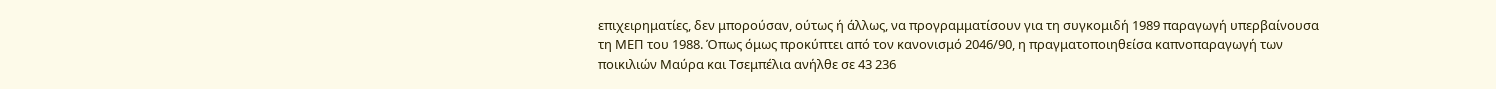επιχειρηματίες, δεν μπορούσαν, ούτως ή άλλως, να προγραμματίσουν για τη συγκομιδή 1989 παραγωγή υπερβαίνουσα τη ΜΕΠ του 1988. Όπως όμως προκύπτει από τον κανονισμό 2046/90, η πραγματοποιηθείσα καπνοπαραγωγή των ποικιλιών Μαύρα και Τσεμπέλια ανήλθε σε 43 236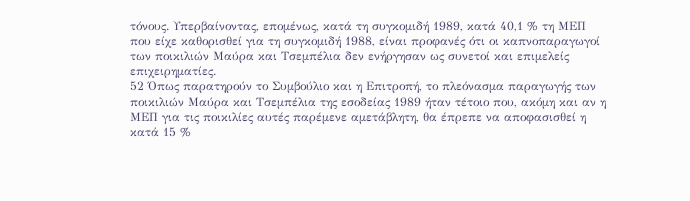τόνους. Υπερβαίνοντας, επομένως, κατά τη συγκομιδή 1989, κατά 40,1 % τη ΜΕΠ που είχε καθορισθεί για τη συγκομιδή 1988, είναι προφανές ότι οι καπνοπαραγωγοί των ποικιλιών Μαύρα και Τσεμπέλια δεν ενήργησαν ως συνετοί και επιμελείς επιχειρηματίες.
52 Όπως παρατηρούν το Συμβούλιο και η Επιτροπή, το πλεόνασμα παραγωγής των ποικιλιών Μαύρα και Τσεμπέλια της εσοδείας 1989 ήταν τέτοιο που, ακόμη και αν η ΜΕΠ για τις ποικιλίες αυτές παρέμενε αμετάβλητη, θα έπρεπε να αποφασισθεί η κατά 15 %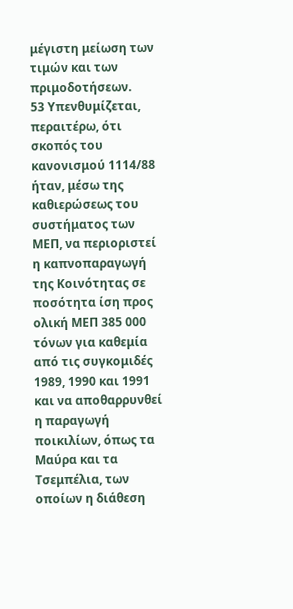μέγιστη μείωση των τιμών και των πριμοδοτήσεων.
53 Υπενθυμίζεται, περαιτέρω, ότι σκοπός του κανονισμού 1114/88 ήταν, μέσω της καθιερώσεως του συστήματος των ΜΕΠ, να περιοριστεί η καπνοπαραγωγή της Κοινότητας σε ποσότητα ίση προς ολική ΜΕΠ 385 000 τόνων για καθεμία από τις συγκομιδές 1989, 1990 και 1991 και να αποθαρρυνθεί η παραγωγή ποικιλίων, όπως τα Μαύρα και τα Τσεμπέλια, των οποίων η διάθεση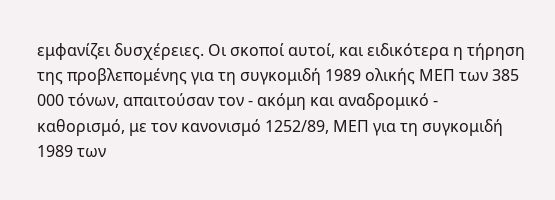εμφανίζει δυσχέρειες. Οι σκοποί αυτοί, και ειδικότερα η τήρηση της προβλεπομένης για τη συγκομιδή 1989 ολικής ΜΕΠ των 385 000 τόνων, απαιτούσαν τον - ακόμη και αναδρομικό - καθορισμό, με τον κανονισμό 1252/89, ΜΕΠ για τη συγκομιδή 1989 των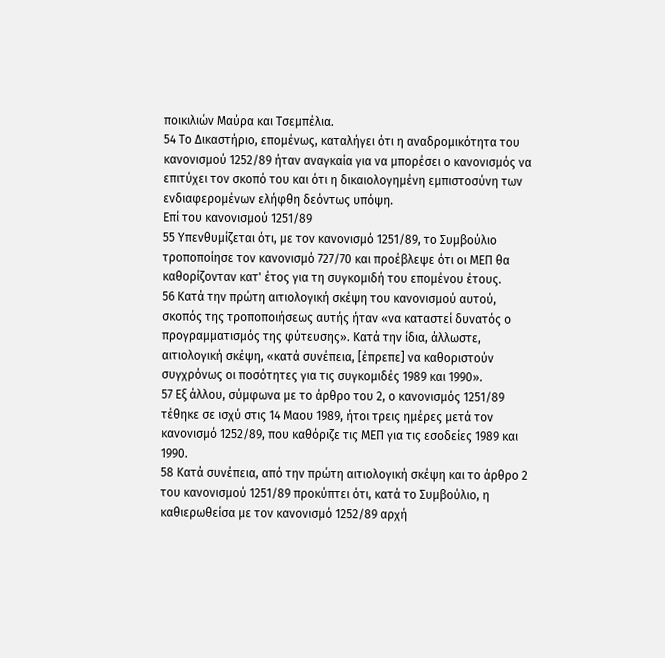ποικιλιών Μαύρα και Τσεμπέλια.
54 Το Δικαστήριο, επομένως, καταλήγει ότι η αναδρομικότητα του κανονισμού 1252/89 ήταν αναγκαία για να μπορέσει ο κανονισμός να επιτύχει τον σκοπό του και ότι η δικαιολογημένη εμπιστοσύνη των ενδιαφερομένων ελήφθη δεόντως υπόψη.
Επί του κανονισμού 1251/89
55 Υπενθυμίζεται ότι, με τον κανονισμό 1251/89, το Συμβούλιο τροποποίησε τον κανονισμό 727/70 και προέβλεψε ότι οι ΜΕΠ θα καθορίζονταν κατ' έτος για τη συγκομιδή του επομένου έτους.
56 Κατά την πρώτη αιτιολογική σκέψη του κανονισμού αυτού, σκοπός της τροποποιήσεως αυτής ήταν «να καταστεί δυνατός ο προγραμματισμός της φύτευσης». Κατά την ίδια, άλλωστε, αιτιολογική σκέψη, «κατά συνέπεια, [έπρεπε] να καθοριστούν συγχρόνως οι ποσότητες για τις συγκομιδές 1989 και 1990».
57 Εξ άλλου, σύμφωνα με το άρθρο του 2, ο κανονισμός 1251/89 τέθηκε σε ισχύ στις 14 Μαου 1989, ήτοι τρεις ημέρες μετά τον κανονισμό 1252/89, που καθόριζε τις ΜΕΠ για τις εσοδείες 1989 και 1990.
58 Κατά συνέπεια, από την πρώτη αιτιολογική σκέψη και το άρθρο 2 του κανονισμού 1251/89 προκύπτει ότι, κατά το Συμβούλιο, η καθιερωθείσα με τον κανονισμό 1252/89 αρχή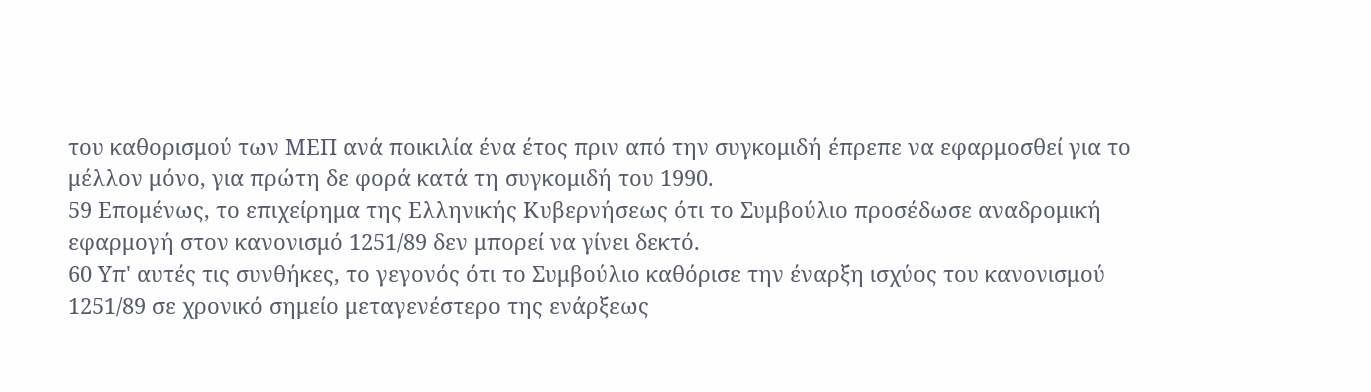του καθορισμού των ΜΕΠ ανά ποικιλία ένα έτος πριν από την συγκομιδή έπρεπε να εφαρμοσθεί για το μέλλον μόνο, για πρώτη δε φορά κατά τη συγκομιδή του 1990.
59 Επομένως, το επιχείρημα της Ελληνικής Κυβερνήσεως ότι το Συμβούλιο προσέδωσε αναδρομική εφαρμογή στον κανονισμό 1251/89 δεν μπορεί να γίνει δεκτό.
60 Υπ' αυτές τις συνθήκες, το γεγονός ότι το Συμβούλιο καθόρισε την έναρξη ισχύος του κανονισμού 1251/89 σε χρονικό σημείο μεταγενέστερο της ενάρξεως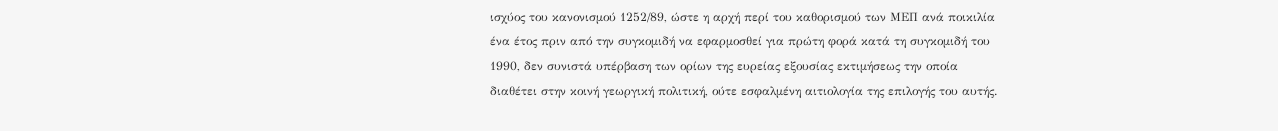ισχύος του κανονισμού 1252/89, ώστε η αρχή περί του καθορισμού των ΜΕΠ ανά ποικιλία ένα έτος πριν από την συγκομιδή να εφαρμοσθεί για πρώτη φορά κατά τη συγκομιδή του 1990, δεν συνιστά υπέρβαση των ορίων της ευρείας εξουσίας εκτιμήσεως την οποία διαθέτει στην κοινή γεωργική πολιτική, ούτε εσφαλμένη αιτιολογία της επιλογής του αυτής.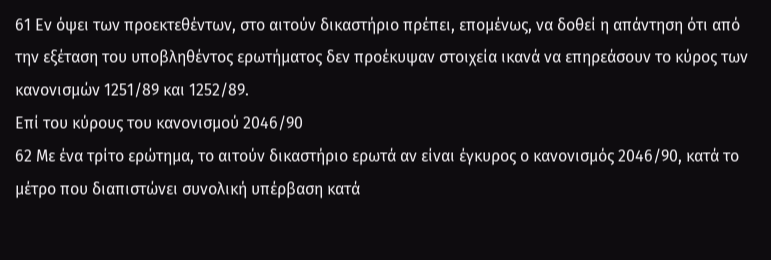61 Εν όψει των προεκτεθέντων, στο αιτούν δικαστήριο πρέπει, επομένως, να δοθεί η απάντηση ότι από την εξέταση του υποβληθέντος ερωτήματος δεν προέκυψαν στοιχεία ικανά να επηρεάσουν το κύρος των κανονισμών 1251/89 και 1252/89.
Επί του κύρους του κανονισμού 2046/90
62 Με ένα τρίτο ερώτημα, το αιτούν δικαστήριο ερωτά αν είναι έγκυρος ο κανονισμός 2046/90, κατά το μέτρο που διαπιστώνει συνολική υπέρβαση κατά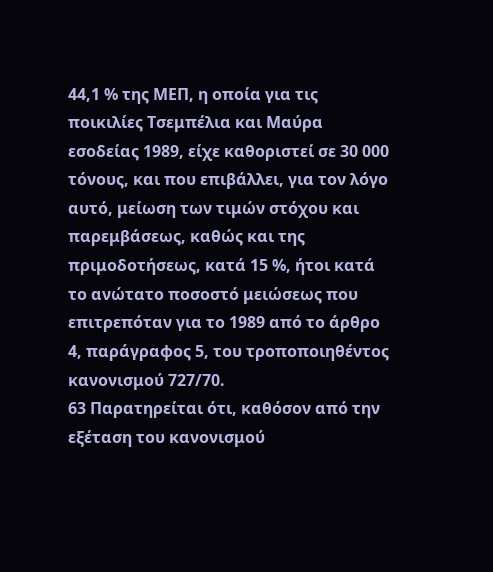44,1 % της ΜΕΠ, η οποία για τις ποικιλίες Τσεμπέλια και Μαύρα εσοδείας 1989, είχε καθοριστεί σε 30 000 τόνους, και που επιβάλλει, για τον λόγο αυτό, μείωση των τιμών στόχου και παρεμβάσεως, καθώς και της πριμοδοτήσεως, κατά 15 %, ήτοι κατά το ανώτατο ποσοστό μειώσεως που επιτρεπόταν για το 1989 από το άρθρο 4, παράγραφος 5, του τροποποιηθέντος κανονισμού 727/70.
63 Παρατηρείται ότι, καθόσον από την εξέταση του κανονισμού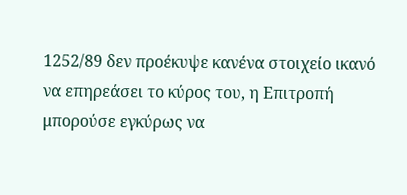1252/89 δεν προέκυψε κανένα στοιχείο ικανό να επηρεάσει το κύρος του, η Επιτροπή μπορούσε εγκύρως να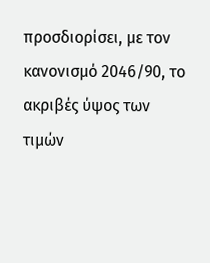προσδιορίσει, με τον κανονισμό 2046/90, το ακριβές ύψος των τιμών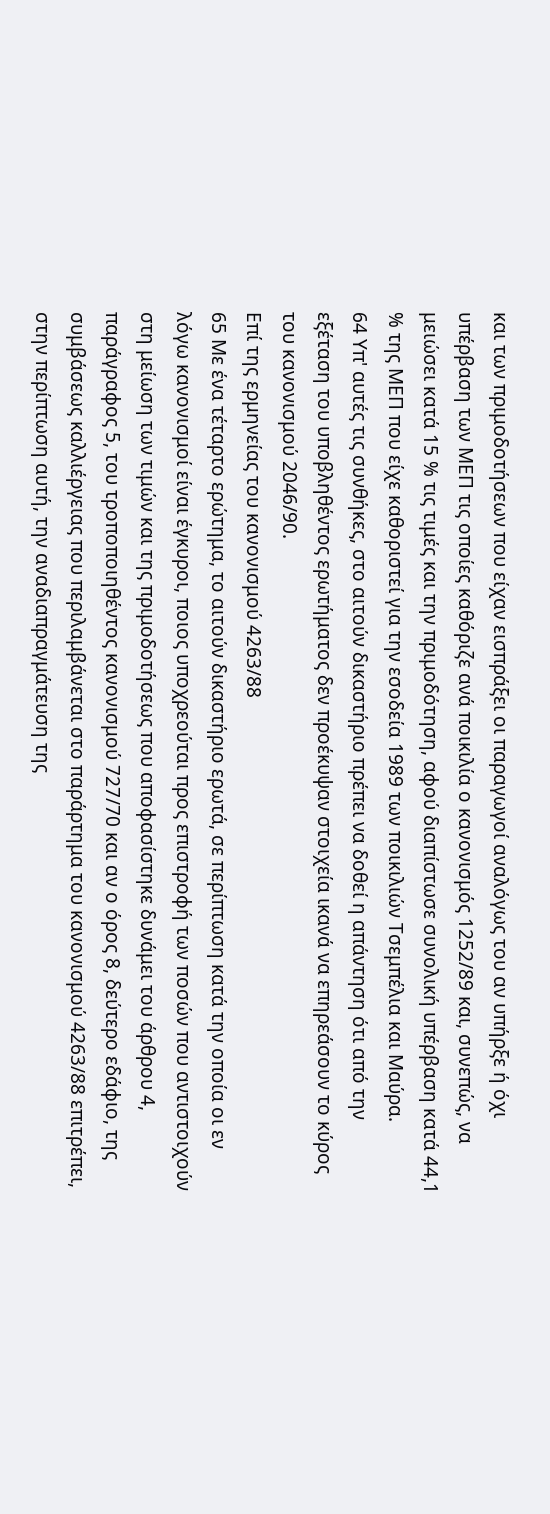και των πριμοδοτήσεων που είχαν εισπράξει οι παραγωγοί αναλόγως του αν υπήρξε ή όχι υπέρβαση των ΜΕΠ τις οποίες καθόριζε ανά ποικιλία ο κανονισμός 1252/89 και, συνεπώς, να μειώσει κατά 15 % τις τιμές και την πριμοδότηση, αφού διαπίστωσε συνολική υπέρβαση κατά 44,1 % της ΜΕΠ που είχε καθοριστεί για την εσοδεία 1989 των ποικιλιών Τσεμπέλια και Μαύρα.
64 Υπ' αυτές τις συνθήκες, στο αιτούν δικαστήριο πρέπει να δοθεί η απάντηση ότι από την εξέταση του υποβληθέντος ερωτήματος δεν προέκυψαν στοιχεία ικανά να επηρεάσουν το κύρος του κανονισμού 2046/90.
Επί της ερμηνείας του κανονισμού 4263/88
65 Με ένα τέταρτο ερώτημα, το αιτούν δικαστήριο ερωτά, σε περίπτωση κατά την οποία οι εν λόγω κανονισμοί είναι έγκυροι, ποιος υποχρεούται προς επιστροφή των ποσών που αντιστοιχούν στη μείωση των τιμών και της πριμοδοτήσεως που αποφασίστηκε δυνάμει του άρθρου 4, παράγραφος 5, του τροποποιηθέντος κανονισμού 727/70 και αν ο όρος 8, δεύτερο εδάφιο, της συμβάσεως καλλιέργειας που περιλαμβάνεται στο παράρτημα του κανονισμού 4263/88 επιτρέπει, στην περίπτωση αυτή, την αναδιαπραγμάτευση της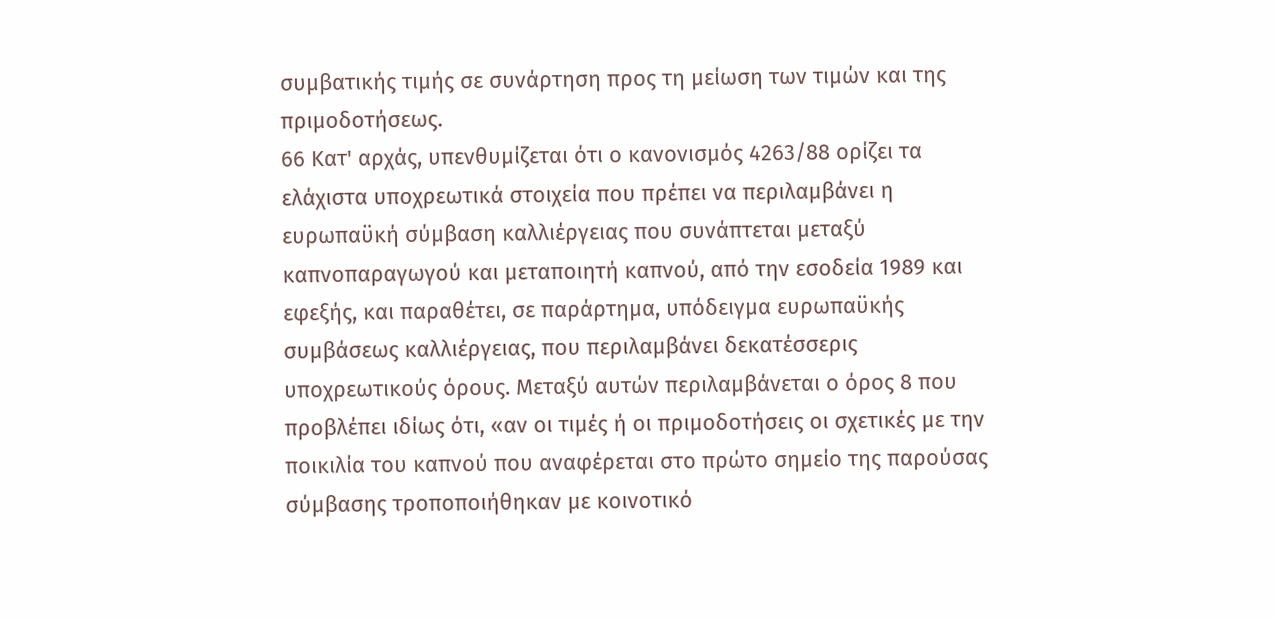συμβατικής τιμής σε συνάρτηση προς τη μείωση των τιμών και της πριμοδοτήσεως.
66 Κατ' αρχάς, υπενθυμίζεται ότι ο κανονισμός 4263/88 ορίζει τα ελάχιστα υποχρεωτικά στοιχεία που πρέπει να περιλαμβάνει η ευρωπαϋκή σύμβαση καλλιέργειας που συνάπτεται μεταξύ καπνοπαραγωγού και μεταποιητή καπνού, από την εσοδεία 1989 και εφεξής, και παραθέτει, σε παράρτημα, υπόδειγμα ευρωπαϋκής συμβάσεως καλλιέργειας, που περιλαμβάνει δεκατέσσερις υποχρεωτικούς όρους. Μεταξύ αυτών περιλαμβάνεται ο όρος 8 που προβλέπει ιδίως ότι, «αν οι τιμές ή οι πριμοδοτήσεις οι σχετικές με την ποικιλία του καπνού που αναφέρεται στο πρώτο σημείο της παρούσας σύμβασης τροποποιήθηκαν με κοινοτικό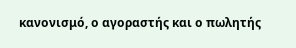κανονισμό, ο αγοραστής και ο πωλητής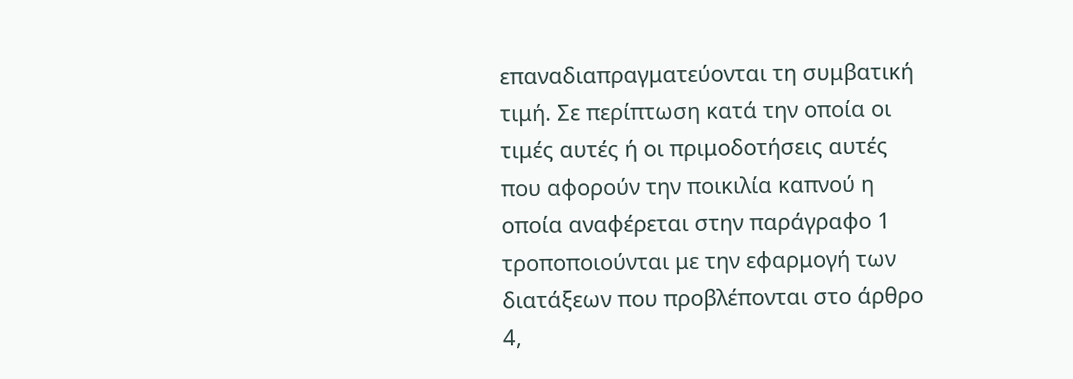επαναδιαπραγματεύονται τη συμβατική τιμή. Σε περίπτωση κατά την οποία οι τιμές αυτές ή οι πριμοδοτήσεις αυτές που αφορούν την ποικιλία καπνού η οποία αναφέρεται στην παράγραφο 1 τροποποιούνται με την εφαρμογή των διατάξεων που προβλέπονται στο άρθρο 4,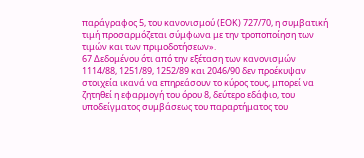παράγραφος 5, του κανονισμού (ΕΟΚ) 727/70, η συμβατική τιμή προσαρμόζεται σύμφωνα με την τροποποίηση των τιμών και των πριμοδοτήσεων».
67 Δεδομένου ότι από την εξέταση των κανονισμών 1114/88, 1251/89, 1252/89 και 2046/90 δεν προέκυψαν στοιχεία ικανά να επηρεάσουν το κύρος τους, μπορεί να ζητηθεί η εφαρμογή του όρου 8, δεύτερο εδάφιο, του υποδείγματος συμβάσεως του παραρτήματος του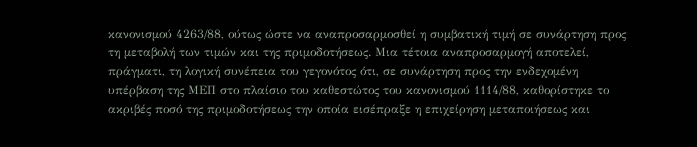κανονισμού 4263/88, ούτως ώστε να αναπροσαρμοσθεί η συμβατική τιμή σε συνάρτηση προς τη μεταβολή των τιμών και της πριμοδοτήσεως. Μια τέτοια αναπροσαρμογή αποτελεί, πράγματι, τη λογική συνέπεια του γεγονότος ότι, σε συνάρτηση προς την ενδεχομένη υπέρβαση της ΜΕΠ στο πλαίσιο του καθεστώτος του κανονισμού 1114/88, καθορίστηκε το ακριβές ποσό της πριμοδοτήσεως την οποία εισέπραξε η επιχείρηση μεταποιήσεως και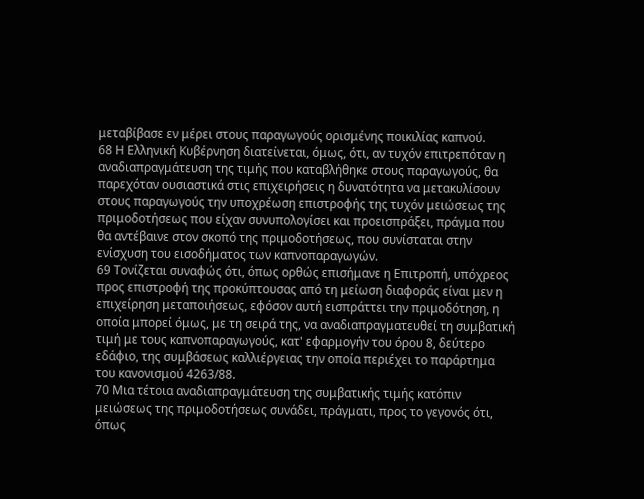μεταβίβασε εν μέρει στους παραγωγούς ορισμένης ποικιλίας καπνού.
68 Η Ελληνική Κυβέρνηση διατείνεται, όμως, ότι, αν τυχόν επιτρεπόταν η αναδιαπραγμάτευση της τιμής που καταβλήθηκε στους παραγωγούς, θα παρεχόταν ουσιαστικά στις επιχειρήσεις η δυνατότητα να μετακυλίσουν στους παραγωγούς την υποχρέωση επιστροφής της τυχόν μειώσεως της πριμοδοτήσεως που είχαν συνυπολογίσει και προεισπράξει, πράγμα που θα αντέβαινε στον σκοπό της πριμοδοτήσεως, που συνίσταται στην ενίσχυση του εισοδήματος των καπνοπαραγωγών.
69 Τονίζεται συναφώς ότι, όπως ορθώς επισήμανε η Επιτροπή, υπόχρεος προς επιστροφή της προκύπτουσας από τη μείωση διαφοράς είναι μεν η επιχείρηση μεταποιήσεως, εφόσον αυτή εισπράττει την πριμοδότηση, η οποία μπορεί όμως, με τη σειρά της, να αναδιαπραγματευθεί τη συμβατική τιμή με τους καπνοπαραγωγούς, κατ' εφαρμογήν του όρου 8, δεύτερο εδάφιο, της συμβάσεως καλλιέργειας την οποία περιέχει το παράρτημα του κανονισμού 4263/88.
70 Μια τέτοια αναδιαπραγμάτευση της συμβατικής τιμής κατόπιν μειώσεως της πριμοδοτήσεως συνάδει, πράγματι, προς το γεγονός ότι, όπως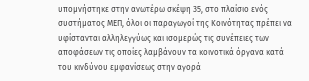υπομνήστηκε στην ανωτέρω σκέψη 35, στο πλαίσιο ενός συστήματος ΜΕΠ, όλοι οι παραγωγοί της Κοινότητας πρέπει να υφίστανται αλληλεγγύως και ισομερώς τις συνέπειες των αποφάσεων τις οποίες λαμβάνουν τα κοινοτικά όργανα κατά του κινδύνου εμφανίσεως στην αγορά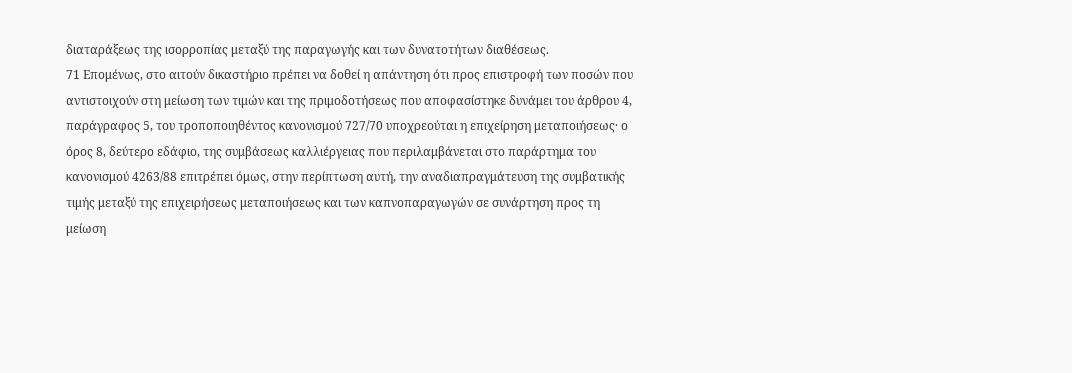διαταράξεως της ισορροπίας μεταξύ της παραγωγής και των δυνατοτήτων διαθέσεως.
71 Επομένως, στο αιτούν δικαστήριο πρέπει να δοθεί η απάντηση ότι προς επιστροφή των ποσών που αντιστοιχούν στη μείωση των τιμών και της πριμοδοτήσεως που αποφασίστηκε δυνάμει του άρθρου 4, παράγραφος 5, του τροποποιηθέντος κανονισμού 727/70 υποχρεούται η επιχείρηση μεταποιήσεως· ο όρος 8, δεύτερο εδάφιο, της συμβάσεως καλλιέργειας που περιλαμβάνεται στο παράρτημα του κανονισμού 4263/88 επιτρέπει όμως, στην περίπτωση αυτή, την αναδιαπραγμάτευση της συμβατικής τιμής μεταξύ της επιχειρήσεως μεταποιήσεως και των καπνοπαραγωγών σε συνάρτηση προς τη μείωση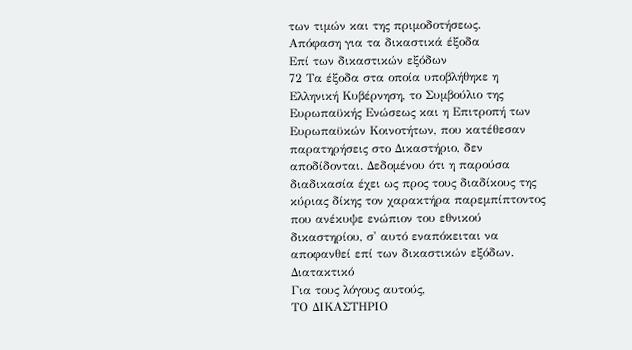των τιμών και της πριμοδοτήσεως.
Απόφαση για τα δικαστικά έξοδα
Επί των δικαστικών εξόδων
72 Τα έξοδα στα οποία υποβλήθηκε η Ελληνική Κυβέρνηση, το Συμβούλιο της Ευρωπαϋκής Ενώσεως και η Επιτροπή των Ευρωπαϋκών Κοινοτήτων, που κατέθεσαν παρατηρήσεις στο Δικαστήριο, δεν αποδίδονται. Δεδομένου ότι η παρούσα διαδικασία έχει ως προς τους διαδίκους της κύριας δίκης τον χαρακτήρα παρεμπίπτοντος που ανέκυψε ενώπιον του εθνικού δικαστηρίου, σ' αυτό εναπόκειται να αποφανθεί επί των δικαστικών εξόδων.
Διατακτικό
Για τους λόγους αυτούς,
ΤΟ ΔΙΚΑΣΤΗΡΙΟ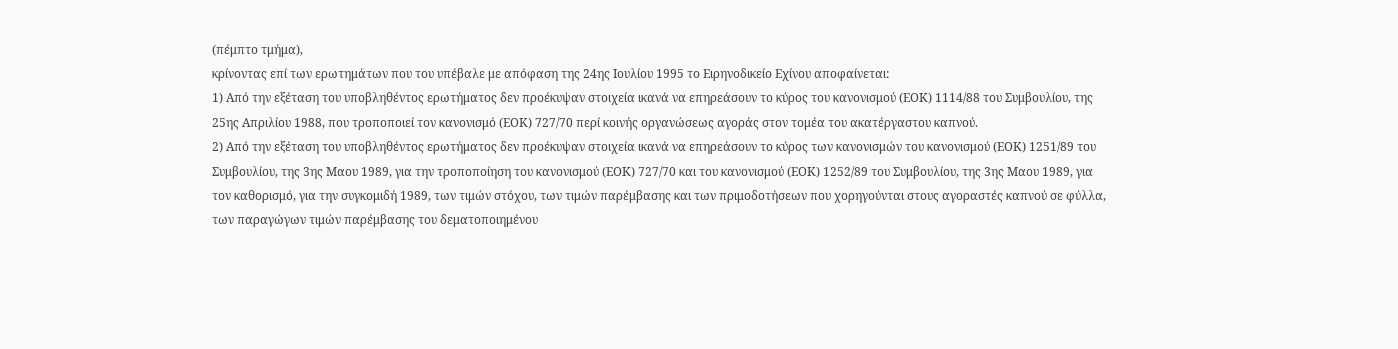(πέμπτο τμήμα),
κρίνοντας επί των ερωτημάτων που του υπέβαλε με απόφαση της 24ης Ιουλίου 1995 το Ειρηνοδικείο Εχίνου αποφαίνεται:
1) Από την εξέταση του υποβληθέντος ερωτήματος δεν προέκυψαν στοιχεία ικανά να επηρεάσουν το κύρος του κανονισμού (ΕΟΚ) 1114/88 του Συμβουλίου, της 25ης Απριλίου 1988, που τροποποιεί τον κανονισμό (ΕΟΚ) 727/70 περί κοινής οργανώσεως αγοράς στον τομέα του ακατέργαστου καπνού.
2) Από την εξέταση του υποβληθέντος ερωτήματος δεν προέκυψαν στοιχεία ικανά να επηρεάσουν το κύρος των κανονισμών του κανονισμού (ΕΟΚ) 1251/89 του Συμβουλίου, της 3ης Μαου 1989, για την τροποποίηση του κανονισμού (ΕΟΚ) 727/70 και του κανονισμού (ΕΟΚ) 1252/89 του Συμβουλίου, της 3ης Μαου 1989, για τον καθορισμό, για την συγκομιδή 1989, των τιμών στόχου, των τιμών παρέμβασης και των πριμοδοτήσεων που χορηγούνται στους αγοραστές καπνού σε φύλλα, των παραγώγων τιμών παρέμβασης του δεματοποιημένου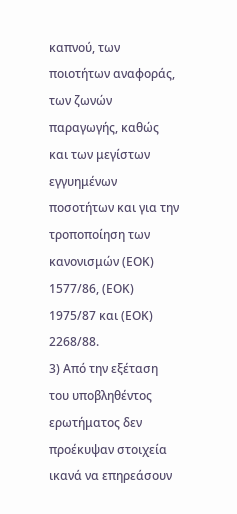καπνού, των ποιοτήτων αναφοράς, των ζωνών παραγωγής, καθώς και των μεγίστων εγγυημένων ποσοτήτων και για την τροποποίηση των κανονισμών (ΕΟΚ) 1577/86, (ΕΟΚ) 1975/87 και (ΕΟΚ) 2268/88.
3) Από την εξέταση του υποβληθέντος ερωτήματος δεν προέκυψαν στοιχεία ικανά να επηρεάσουν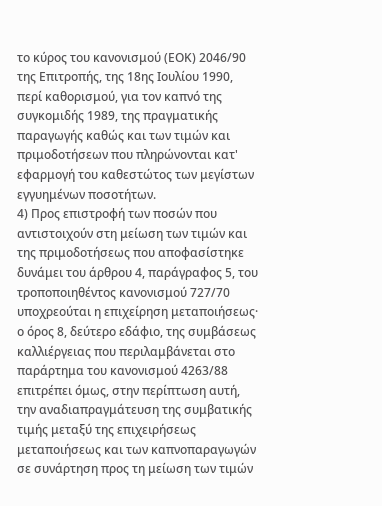το κύρος του κανονισμού (ΕΟΚ) 2046/90 της Επιτροπής, της 18ης Ιουλίου 1990, περί καθορισμού, για τον καπνό της συγκομιδής 1989, της πραγματικής παραγωγής καθώς και των τιμών και πριμοδοτήσεων που πληρώνονται κατ' εφαρμογή του καθεστώτος των μεγίστων εγγυημένων ποσοτήτων.
4) Προς επιστροφή των ποσών που αντιστοιχούν στη μείωση των τιμών και της πριμοδοτήσεως που αποφασίστηκε δυνάμει του άρθρου 4, παράγραφος 5, του τροποποιηθέντος κανονισμού 727/70 υποχρεούται η επιχείρηση μεταποιήσεως· ο όρος 8, δεύτερο εδάφιο, της συμβάσεως καλλιέργειας που περιλαμβάνεται στο παράρτημα του κανονισμού 4263/88 επιτρέπει όμως, στην περίπτωση αυτή, την αναδιαπραγμάτευση της συμβατικής τιμής μεταξύ της επιχειρήσεως μεταποιήσεως και των καπνοπαραγωγών σε συνάρτηση προς τη μείωση των τιμών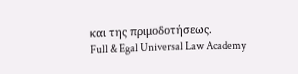και της πριμοδοτήσεως.
Full & Egal Universal Law Academy